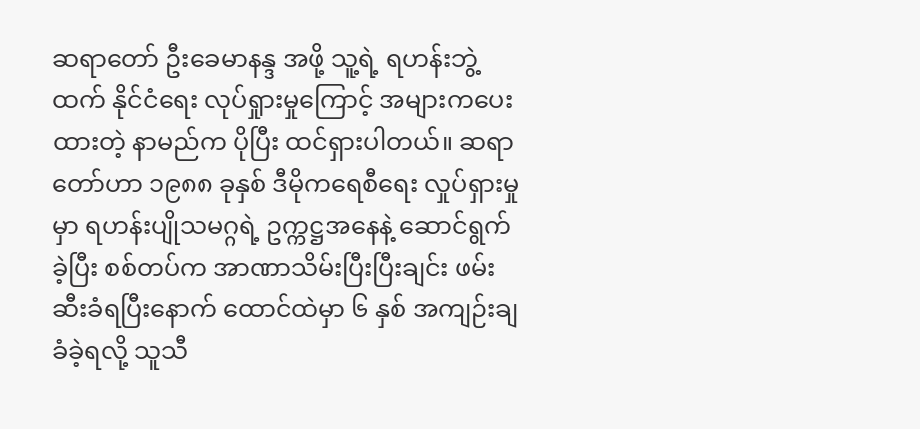ဆရာတော် ဦးခေမာနန္ဒ အဖို့ သူ့ရဲ့ ရဟန်းဘွဲ့ထက် နိုင်ငံရေး လုပ်ရှုားမှုကြောင့် အများကပေးထားတဲ့ နာမည်က ပိုပြီး ထင်ရှားပါတယ်။ ဆရာတော်ဟာ ၁၉၈၈ ခုနှစ် ဒီမိုကရေစီရေး လှုပ်ရှားမှုမှာ ရဟန်းပျိုသမဂ္ဂရဲ့ ဥက္ကဋ္ဌအနေနဲ့ ဆောင်ရွက်ခဲ့ပြီး စစ်တပ်က အာဏာသိမ်းပြီးပြီးချင်း ဖမ်းဆီးခံရပြီးနောက် ထောင်ထဲမှာ ၆ နှစ် အကျဉ်းချခံခဲ့ရလို့ သူသီ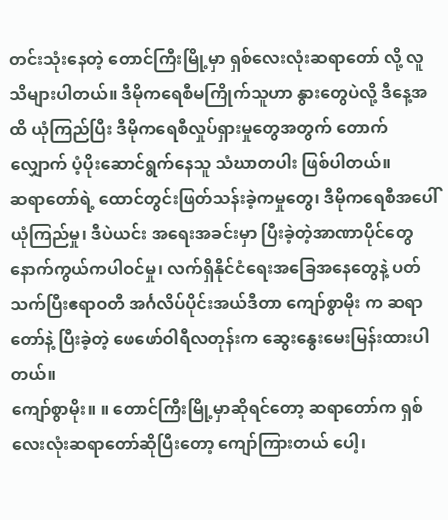တင်းသုံးနေတဲ့ တောင်ကြီးမြို့မှာ ရှစ်လေးလုံးဆရာတော် လို့ လူသိများပါတယ်။ ဒီမိုကရေစီမကြိုက်သူဟာ နွားတွေပဲလို့ ဒီနေ့အထိ ယုံကြည်ပြီး ဒီမိုကရေစီလှုပ်ရှားမှုတွေအတွက် တောက်လျှောက် ပံ့ပိုးဆောင်ရွက်နေသူ သံဃာတပါး ဖြစ်ပါတယ်။
ဆရာတော်ရဲ့ ထောင်တွင်းဖြတ်သန်းခဲ့ကမှုတွေ၊ ဒီမိုကရေစီအပေါ် ယုံကြည်မှု၊ ဒီပဲယင်း အရေးအခင်းမှာ ပြီးခဲ့တဲ့အာဏာပိုင်တွေနောက်ကွယ်ကပါဝင်မှု၊ လက်ရှိနိုင်ငံရေးအခြေအနေတွေနဲ့ ပတ်သက်ပြီးဧရာဝတီ အင်္ဂလိပ်ပိုင်းအယ်ဒီတာ ကျော်စွာမိုး က ဆရာတော်နဲ့ ပြီးခဲ့တဲ့ ဖေဖော်ဝါရီလတုန်းက ဆွေးနွေးမေးမြန်းထားပါတယ်။
ကျော်စွာမိုး။ ။ တောင်ကြီးမြို့မှာဆိုရင်တော့ ဆရာတော်က ရှစ်လေးလုံးဆရာတော်ဆိုပြီးတော့ ကျော်ကြားတယ် ပေါ့၊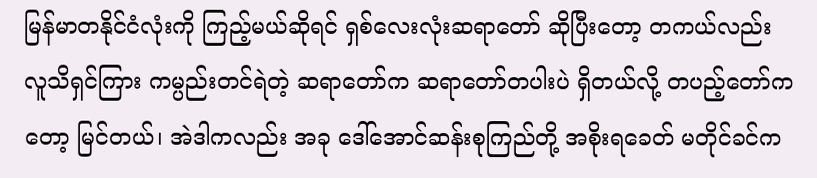မြန်မာတနိုင်ငံလုံးကို ကြည့်မယ်ဆိုရင် ရှစ်လေးလုံးဆရာတော် ဆိုပြီးတော့ တကယ်လည်း လူသိရှင်ကြား ကမ္ပည်းတင်ရဲတဲ့ ဆရာတော်က ဆရာတော်တပါးပဲ ရှိတယ်လို့ တပည့်တော်ကတော့ မြင်တယ်၊ အဲဒါကလည်း အခု ဒေါ်အောင်ဆန်းစုကြည်တို့ အစိုးရခေတ် မတိုင်ခင်က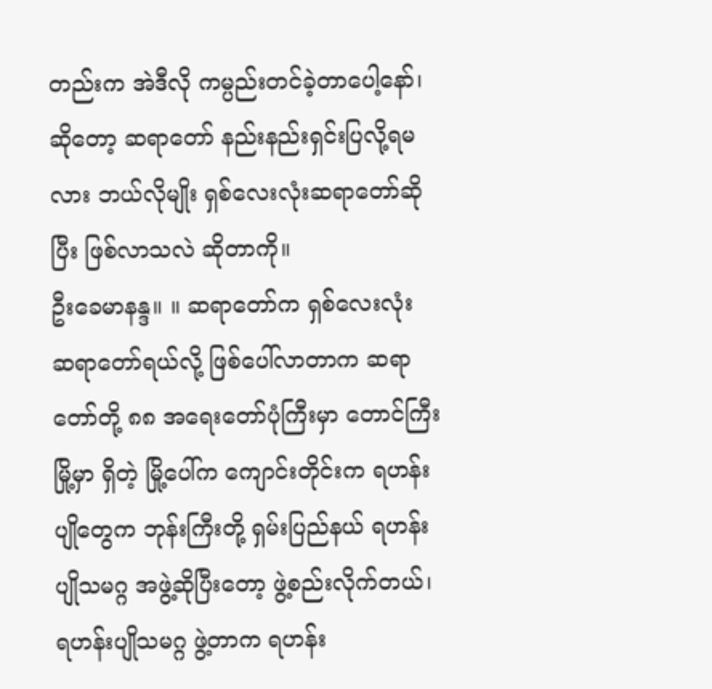တည်းက အဲဒီလို ကမ္ပည်းတင်ခဲ့တာပေါ့နော်၊ ဆိုတော့ ဆရာတော် နည်းနည်းရှင်းပြလို့ရမလား ဘယ်လိုမျိုး ရှစ်လေးလုံးဆရာတော်ဆိုပြီး ဖြစ်လာသလဲ ဆိုတာကို။
ဦးခေမာနန္ဒ။ ။ ဆရာတော်က ရှစ်လေးလုံး ဆရာတော်ရယ်လို့ ဖြစ်ပေါ်လာတာက ဆရာတော်တို့ ၈၈ အရေးတော်ပုံကြီးမှာ တောင်ကြီးမြို့မှာ ရှိတဲ့ မြို့ပေါ်က ကျောင်းတိုင်းက ရဟန်းပျိုတွေက ဘုန်းကြီးတို့ ရှမ်းပြည်နယ် ရဟန်းပျိုသမဂ္ဂ အဖွဲ့ဆိုပြီးတော့ ဖွဲ့စည်းလိုက်တယ်၊ ရဟန်းပျိုသမဂ္ဂ ဖွဲ့တာက ရဟန်း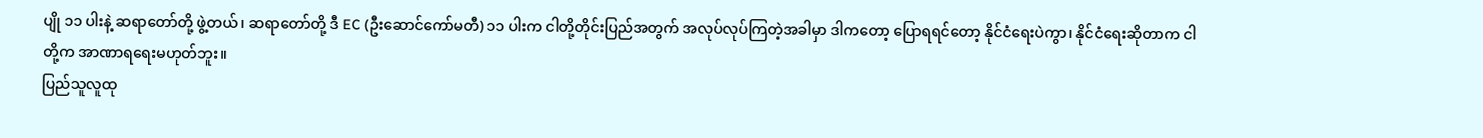ပျို ၁၁ ပါးနဲ့ ဆရာတော်တို့ ဖွဲ့တယ်၊ ဆရာတော်တို့ ဒီ EC (ဦးဆောင်ကော်မတီ) ၁၁ ပါးက ငါတို့တိုင်းပြည်အတွက် အလုပ်လုပ်ကြတဲ့အခါမှာ ဒါကတော့ ပြောရရင်တော့ နိုင်ငံရေးပဲကွာ၊ နိုင်ငံရေးဆိုတာက ငါတို့က အာဏာရရေးမဟုတ်ဘူး။
ပြည်သူလူထု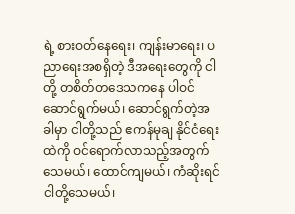ရဲ့ စားဝတ်နေရေး၊ ကျန်းမာရေး၊ ပညာရေးအစရှိတဲ့ ဒီအရေးတွေကို ငါတို့ တစိတ်တဒေသကနေ ပါဝင်ဆောင်ရွက်မယ်၊ ဆောင်ရွက်တဲ့အခါမှာ ငါတို့သည် ဧကန်မုချ နိုင်ငံရေးထဲကို ဝင်ရောက်လာသည့်အတွက် သေမယ်၊ ထောင်ကျမယ်၊ ကံဆိုးရင် ငါတို့သေမယ်၊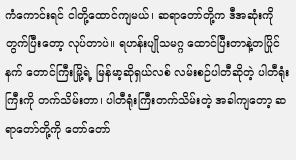ကံကောင်းရင် ငါတို့ထောင်ကျမယ်၊ ဆရာတော်တို့က ဒီအဆုံးကို တွက်ပြီးတော့ လုပ်တာပဲ။ ရဟန်းပျိုသမဂ္ဂ ထောင်ပြီးတာနဲ့တပြိုင်နက် တောင်ကြီးမြို့ရဲ့ မြန်မာ့ဆိုရှယ်လစ် လမ်းစဉ်ပါတီဆိုတဲ့ ပါတီရုံးကြီးကို တက်သိမ်းတာ၊ ပါတီရုံးကြီးတက်သိမ်းတဲ့ အခါကျတော့ ဆရာတော်တို့ကို တော်တော်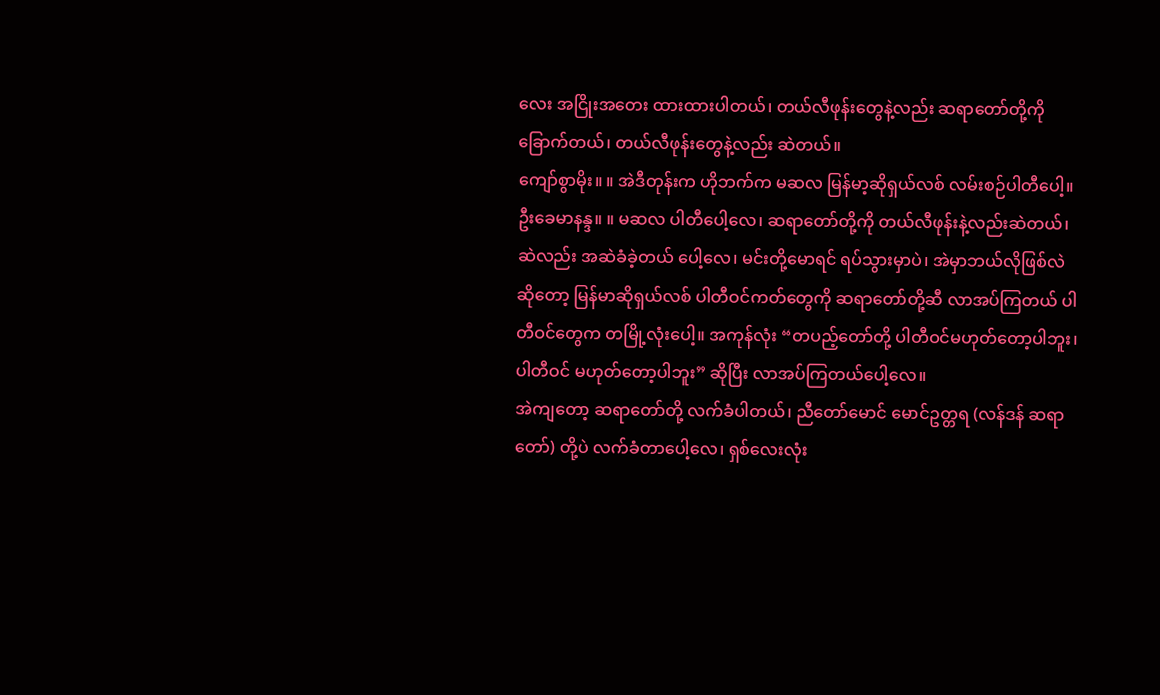လေး အငြိုးအတေး ထားထားပါတယ်၊ တယ်လီဖုန်းတွေနဲ့လည်း ဆရာတော်တို့ကို ခြောက်တယ်၊ တယ်လီဖုန်းတွေနဲ့လည်း ဆဲတယ်။
ကျော်စွာမိုး။ ။ အဲဒီတုန်းက ဟိုဘက်က မဆလ မြန်မာ့ဆိုရှယ်လစ် လမ်းစဉ်ပါတီပေါ့။
ဦးခေမာနန္ဒ။ ။ မဆလ ပါတီပေါ့လေ၊ ဆရာတော်တို့ကို တယ်လီဖုန်းနဲ့လည်းဆဲတယ်၊ ဆဲလည်း အဆဲခံခဲ့တယ် ပေါ့လေ၊ မင်းတို့မောရင် ရပ်သွားမှာပဲ၊ အဲမှာဘယ်လိုဖြစ်လဲဆိုတော့ မြန်မာဆိုရှယ်လစ် ပါတီဝင်ကတ်တွေကို ဆရာတော်တို့ဆီ လာအပ်ကြတယ် ပါတီဝင်တွေက တမြို့လုံးပေါ့။ အကုန်လုံး “တပည့်တော်တို့ ပါတီဝင်မဟုတ်တော့ပါဘူး၊ ပါတီဝင် မဟုတ်တော့ပါဘူး” ဆိုပြီး လာအပ်ကြတယ်ပေါ့လေ။
အဲကျတော့ ဆရာတော်တို့ လက်ခံပါတယ်၊ ညီတော်မောင် မောင်ဥတ္တရ (လန်ဒန် ဆရာတော်) တို့ပဲ လက်ခံတာပေါ့လေ၊ ရှစ်လေးလုံး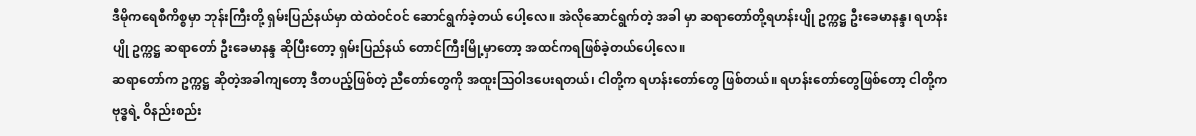ဒီမိုကရေစီကိစ္စမှာ ဘုန်းကြီးတို့ ရှမ်းပြည်နယ်မှာ ထဲထဲဝင်ဝင် ဆောင်ရွက်ခဲ့တယ် ပေါ့လေ။ အဲလိုဆောင်ရွက်တဲ့ အခါ မှာ ဆရာတော်တို့ရဟန်းပျို ဥက္ကဋ္ဌ ဦးခေမာနန္ဒ၊ ရဟန်းပျို ဥက္ကဋ္ဌ ဆရာတော် ဦးခေမာနန္ဒ ဆိုပြီးတော့ ရှမ်းပြည်နယ် တောင်ကြီးမြို့မှာတော့ အထင်ကရဖြစ်ခဲ့တယ်ပေါ့လေ။
ဆရာတော်က ဥက္ကဋ္ဌ ဆိုတဲ့အခါကျတော့ ဒီတပည့်ဖြစ်တဲ့ ညီတော်တွေကို အထူးသြဝါဒပေးရတယ်၊ ငါတို့က ရဟန်းတော်တွေ ဖြစ်တယ်။ ရဟန်းတော်တွေဖြစ်တော့ ငါတို့က ဗုဒ္ဓရဲ့ ဝိနည်းစည်း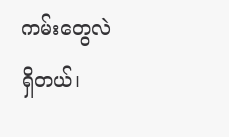ကမ်းတွေလဲရှိတယ်၊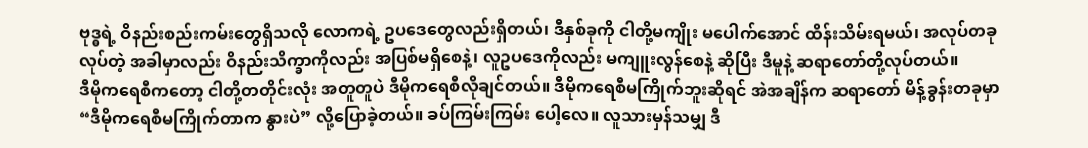ဗုဒ္ဓရဲ့ ဝိနည်းစည်းကမ်းတွေရှိသလို လောကရဲ့ ဥပဒေတွေလည်းရှိတယ်၊ ဒီနှစ်ခုကို ငါတို့မကျိုး မပေါက်အောင် ထိန်းသိမ်းရမယ်၊ အလုပ်တခုလုပ်တဲ့ အခါမှာလည်း ဝိနည်းသိက္ခာကိုလည်း အပြစ်မရှိစေနဲ့၊ လူဥပဒေကိုလည်း မကျူးလွန်စေနဲ့ ဆိုပြီး ဒီမူနဲ့ ဆရာတော်တို့လုပ်တယ်။
ဒီမိုကရေစီကတော့ ငါတို့တတိုင်းလုံး အတူတူပဲ ဒီမိုကရေစီလိုချင်တယ်။ ဒီမိုကရေစီမကြိုက်ဘူးဆိုရင် အဲအချိန်က ဆရာတော် မိန့်ခွန်းတခုမှာ “ဒီမိုကရေစီမကြိုက်တာက နွားပဲ” လို့ပြောခဲ့တယ်။ ခပ်ကြမ်းကြမ်း ပေါ့လေ။ လူသားမှန်သမျှ ဒီ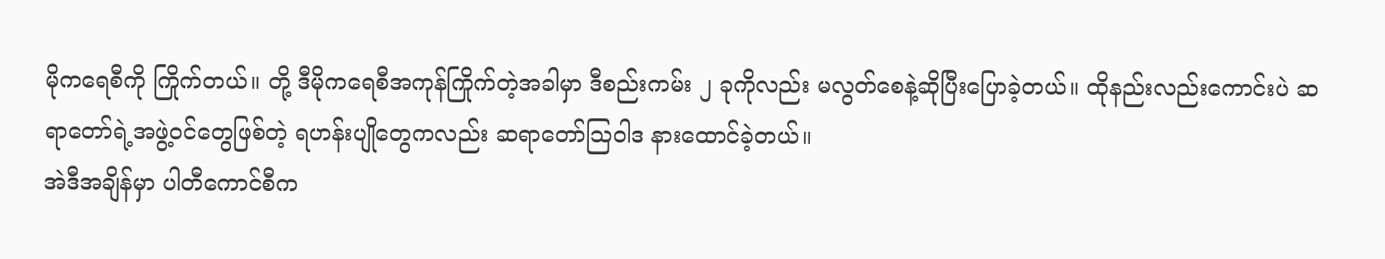မိုကရေစီကို ကြိုက်တယ်။ တို့ ဒီမိုကရေစီအကုန်ကြိုက်တဲ့အခါမှာ ဒီစည်းကမ်း ၂ ခုကိုလည်း မလွတ်စေနဲ့ဆိုပြီးပြောခဲ့တယ်။ ထိုနည်းလည်းကောင်းပဲ ဆရာတော်ရဲ့အဖွဲ့ဝင်တွေဖြစ်တဲ့ ရဟန်းပျိုတွေကလည်း ဆရာတော်သြဝါဒ နားထောင်ခဲ့တယ်။
အဲဒီအချိန်မှာ ပါတီကောင်စီက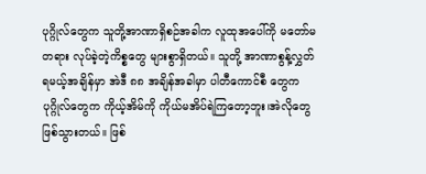ပုဂ္ဂိုလ်တွေက သူတို့အာဏာရှိစဉ်အခါက လူထုအပေါ်ကို မတော်မတရား လုပ်ခဲ့တဲ့ကိစ္စတွေ များစွာရှိတယ်။ သူတို့ အာဏာစွန့်လွှတ်ရမယ့်အချိန်မှာ အဲဒီ ၈၈ အချိန်အခါမှာ ပါတီကောင်စီ တွေက ပုဂ္ဂိုလ်တွေက ကိုယ့်အိမ်ကို ကိုယ်မအိပ်ရဲကြတော့ဘူး၊အဲလိုတွေဖြစ်သွားတယ်။ ဖြစ်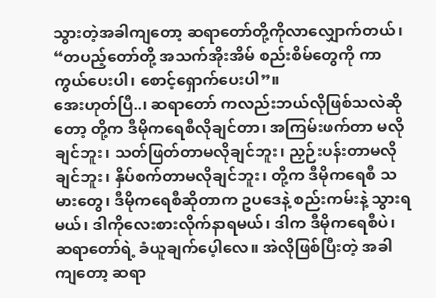သွားတဲ့အခါကျတော့ ဆရာတော်တို့ကိုလာလျှောက်တယ်၊ “တပည့်တော်တို့ အသက်အိုးအိမ် စည်းစိမ်တွေကို ကာကွယ်ပေးပါ၊ စောင့်ရှောက်ပေးပါ”။
အေးဟုတ်ပြီ..၊ ဆရာတော် ကလည်းဘယ်လိုဖြစ်သလဲဆိုတော့ တို့က ဒီမိုကရေစီလိုချင်တာ၊ အကြမ်းဖက်တာ မလိုချင်ဘူး၊ သတ်ဖြတ်တာမလိုချင်ဘူး၊ ညှဉ်းပန်းတာမလိုချင်ဘူး၊ နှိပ်စက်တာမလိုချင်ဘူး၊ တို့က ဒီမိုကရေစီ သမားတွေ၊ ဒီမိုကရေစီဆိုတာက ဥပဒေနဲ့ စည်းကမ်းနဲ့ သွားရမယ်၊ ဒါကိုလေးစားလိုက်နာရမယ်၊ ဒါက ဒီမိုကရေစီပဲ၊ ဆရာတော်ရဲ့ ခံယူချက်ပေ့ါလေ။ အဲလိုဖြစ်ပြီးတဲ့ အခါကျတော့ ဆရာ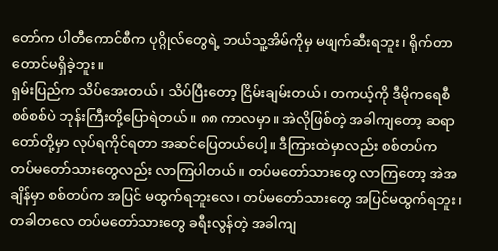တော်က ပါတီကောင်စီက ပုဂ္ဂိုလ်တွေရဲ့ ဘယ်သူ့အိမ်ကိုမှ မဖျက်ဆီးရဘူး၊ ရိုက်တာတောင်မရှိခဲ့ဘူး။
ရှမ်းပြည်က သိပ်အေးတယ်၊ သိပ်ပြီးတော့ ငြိမ်းချမ်းတယ်၊ တကယ့်ကို ဒီမိုကရေစီ စစ်စစ်ပဲ ဘုန်းကြီးတို့ပြောရဲတယ်။ ၈၈ ကာလမှာ။ အဲလိုဖြစ်တဲ့ အခါကျတော့ ဆရာတော်တို့မှာ လုပ်ရကိုင်ရတာ အဆင်ပြေတယ်ပေါ့။ ဒီကြားထဲမှာလည်း စစ်တပ်က တပ်မတော်သားတွေလည်း လာကြပါတယ်။ တပ်မတော်သားတွေ လာကြတော့ အဲအချိန်မှာ စစ်တပ်က အပြင် မထွက်ရဘူးလေ၊ တပ်မတော်သားတွေ အပြင်မထွက်ရဘူး၊ တခါတလေ တပ်မတော်သားတွေ ခရီးလွန်တဲ့ အခါကျ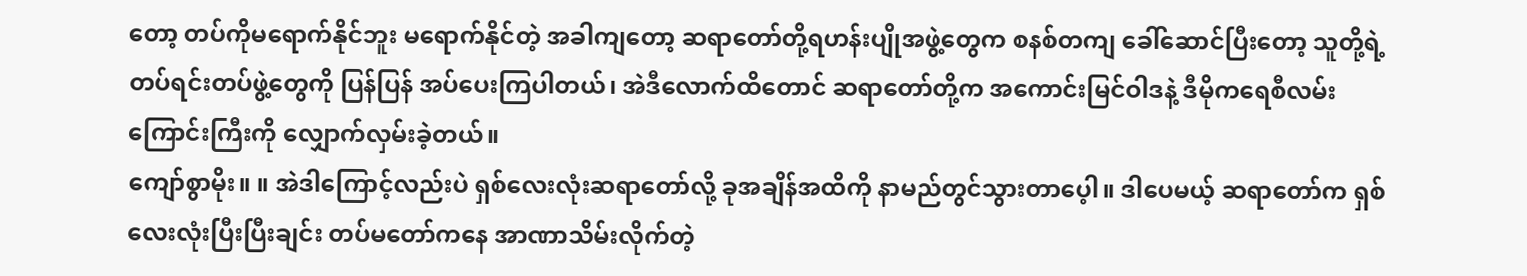တော့ တပ်ကိုမရောက်နိုင်ဘူး မရောက်နိုင်တဲ့ အခါကျတော့ ဆရာတော်တို့ရဟန်းပျိုအဖွဲ့တွေက စနစ်တကျ ခေါ်ဆောင်ပြီးတော့ သူတို့ရဲ့ တပ်ရင်းတပ်ဖွဲ့တွေကို ပြန်ပြန် အပ်ပေးကြပါတယ်၊ အဲဒီလောက်ထိတောင် ဆရာတော်တို့က အကောင်းမြင်ဝါဒနဲ့ ဒီမိုကရေစီလမ်းကြောင်းကြီးကို လျှောက်လှမ်းခဲ့တယ်။
ကျော်စွာမိုး။ ။ အဲဒါကြောင့်လည်းပဲ ရှစ်လေးလုံးဆရာတော်လို့ ခုအချိန်အထိကို နာမည်တွင်သွားတာပေ့ါ။ ဒါပေမယ့် ဆရာတော်က ရှစ်လေးလုံးပြီးပြီးချင်း တပ်မတော်ကနေ အာဏာသိမ်းလိုက်တဲ့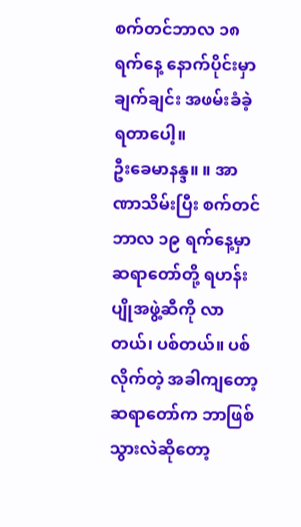စက်တင်ဘာလ ၁၈ ရက်နေ့ နောက်ပိုင်းမှာ ချက်ချင်း အဖမ်းခံခဲ့ရတာပေါ့။
ဦးခေမာနန္ဒ။ ။ အာဏာသိမ်းပြီး စက်တင်ဘာလ ၁၉ ရက်နေ့မှာ ဆရာတော်တို့ ရဟန်းပျိုအဖွဲ့ဆီကို လာတယ်၊ ပစ်တယ်။ ပစ်လိုက်တဲ့ အခါကျတော့ ဆရာတော်က ဘာဖြစ်သွားလဲဆိုတော့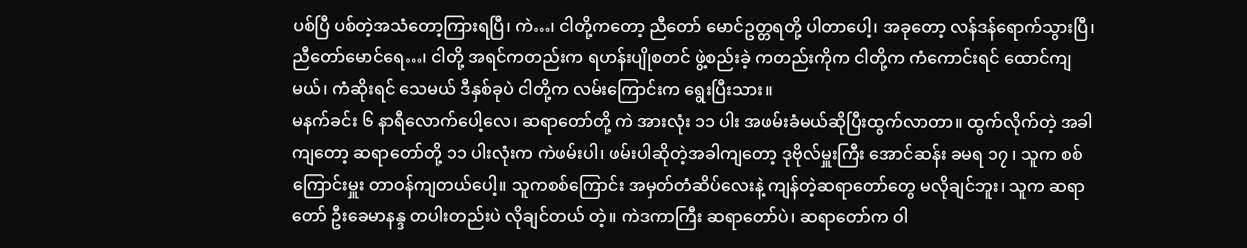ပစ်ပြီ ပစ်တဲ့အသံတော့ကြားရပြီ၊ ကဲ…၊ ငါတို့ကတော့ ညီတော် မောင်ဥတ္တရတို့ ပါတာပေါ့၊ အခုတော့ လန်ဒန်ရောက်သွားပြီ၊ ညီတော်မောင်ရေ…၊ ငါတို့ အရင်ကတည်းက ရဟန်းပျိုစတင် ဖွဲ့စည်းခဲ့ ကတည်းကိုက ငါတို့က ကံကောင်းရင် ထောင်ကျမယ်၊ ကံဆိုးရင် သေမယ် ဒီနှစ်ခုပဲ ငါတို့က လမ်းကြောင်းက ရွေးပြီးသား။
မနက်ခင်း ၆ နာရီလောက်ပေါ့လေ၊ ဆရာတော်တို့ ကဲ အားလုံး ၁၁ ပါး အဖမ်းခံမယ်ဆိုပြီးထွက်လာတာ။ ထွက်လိုက်တဲ့ အခါကျတော့ ဆရာတော်တို့ ၁၁ ပါးလုံးက ကဲဖမ်းပါ၊ ဖမ်းပါဆိုတဲ့အခါကျတော့ ဒုဗိုလ်မှူးကြီး အောင်ဆန်း ခမရ ၁၇ ၊ သူက စစ်ကြောင်းမှူး တာဝန်ကျတယ်ပေါ့။ သူကစစ်ကြောင်း အမှတ်တံဆိပ်လေးနဲ့ ကျန်တဲ့ဆရာတော်တွေ မလိုချင်ဘူး၊ သူက ဆရာတော် ဦးခေမာနန္ဒ တပါးတည်းပဲ လိုချင်တယ် တဲ့။ ကဲဒကာကြီး ဆရာတော်ပဲ၊ ဆရာတော်က ဝါ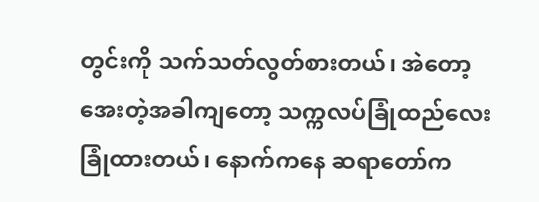တွင်းကို သက်သတ်လွတ်စားတယ်၊ အဲတော့ အေးတဲ့အခါကျတော့ သက္ကလပ်ခြုံထည်လေး ခြုံထားတယ်၊ နောက်ကနေ ဆရာတော်က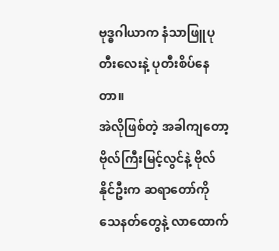ဗုဒ္ဓဂါယာက နံသာဖြူပုတီးလေးနဲ့ ပုတီးစိပ်နေတာ။
အဲလိုဖြစ်တဲ့ အခါကျတော့ ဗိုလ်ကြီးမြင့်လွင်နဲ့ ဗိုလ်နိုင်ဦးက ဆရာတော်ကို သေနတ်တွေနဲ့ လာထောက်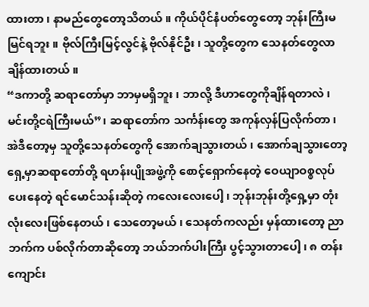ထားတာ၊ နာမည်တွေတော့သိတယ်။ ကိုယ်ပိုင်နံပတ်တွေတော့ ဘုန်းကြီးမမြင်ရဘူး။ ဗိုလ်ကြီးမြင့်လွင်နဲ့ ဗိုလ်နိုင်ဦး၊ သူတို့တွေက သေနတ်တွေလာချိန်ထားတယ်။
“ဒကာတို့ ဆရာတော်မှာ ဘာမှမရှိဘူး၊ ဘာလို့ ဒီဟာတွေကိုချိန်ရတာလဲ၊ မင်းတို့ငရဲကြီးမယ်”၊ ဆရာတော်က သင်္ကန်းတွေ အကုန်လှန်ပြလိုက်တာ၊ အဲဒီတော့မှ သူတို့သေနတ်တွေကို အောက်ချသွားတယ်၊ အောက်ချသွားတော့ ရှေ့မှာဆရာတော်တို့ ရဟန်းပျိုအဖွဲ့ကို စောင့်ရှောက်နေတဲ့ ဝေယျာဝစ္စလုပ်ပေးနေတဲ့ ရင်မောင်သန်းဆိုတဲ့ ကလေးလေးပေါ့၊ ဘုန်းဘုန်းတို့ရှေ့မှာ တုံးလုံးလေးဖြစ်နေတယ်၊ သေတော့မယ်၊ သေနတ်ကလည်း မှန်ထားတော့ ညာဘက်က ပစ်လိုက်တာဆိုတော့ ဘယ်ဘက်ပါးကြီး ပွင့်သွားတာပေါ့၊ ၈ တန်းကျောင်း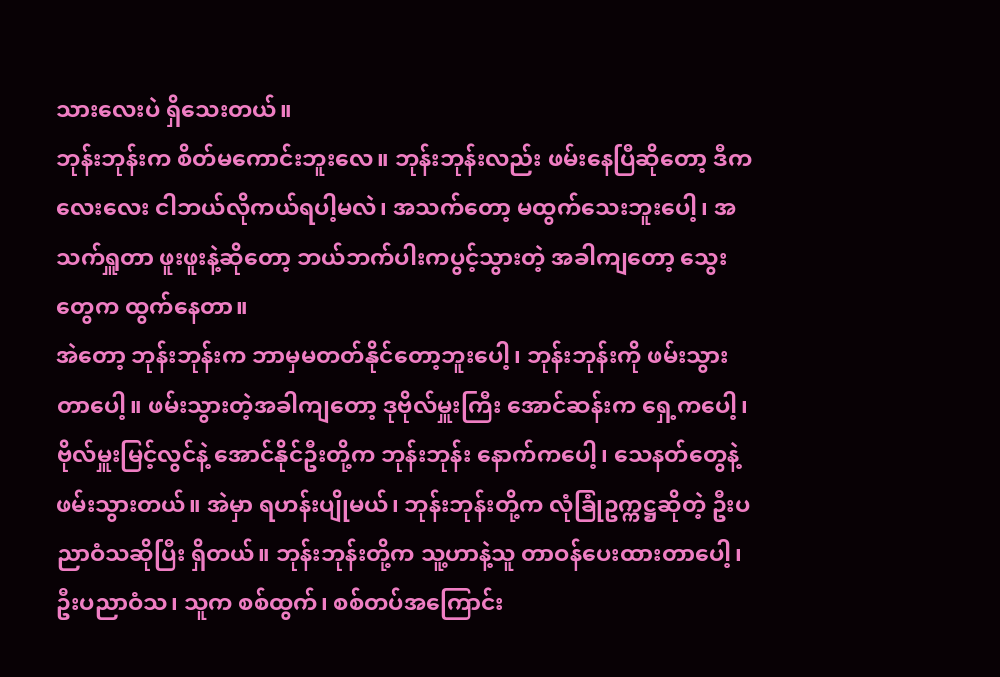သားလေးပဲ ရှိသေးတယ်။
ဘုန်းဘုန်းက စိတ်မကောင်းဘူးလေ။ ဘုန်းဘုန်းလည်း ဖမ်းနေပြီဆိုတော့ ဒီကလေးလေး ငါဘယ်လိုကယ်ရပါ့မလဲ၊ အသက်တော့ မထွက်သေးဘူးပေါ့၊ အသက်ရှူတာ ဖူးဖူးနဲ့ဆိုတော့ ဘယ်ဘက်ပါးကပွင့်သွားတဲ့ အခါကျတော့ သွေးတွေက ထွက်နေတာ။
အဲတော့ ဘုန်းဘုန်းက ဘာမှမတတ်နိုင်တော့ဘူးပေါ့၊ ဘုန်းဘုန်းကို ဖမ်းသွားတာပေါ့။ ဖမ်းသွားတဲ့အခါကျတော့ ဒုဗိုလ်မှူးကြီး အောင်ဆန်းက ရှေ့ကပေါ့၊ ဗိုလ်မှူးမြင့်လွင်နဲ့ အောင်နိုင်ဦးတို့က ဘုန်းဘုန်း နောက်ကပေါ့၊ သေနတ်တွေနဲ့ ဖမ်းသွားတယ်။ အဲမှာ ရဟန်းပျိုမယ်၊ ဘုန်းဘုန်းတို့က လုံခြုံဥက္ကဋ္ဌဆိုတဲ့ ဦးပညာဝံသဆိုပြီး ရှိတယ်။ ဘုန်းဘုန်းတို့က သူ့ဟာနဲ့သူ တာဝန်ပေးထားတာပေါ့၊ ဦးပညာဝံသ၊ သူက စစ်ထွက်၊ စစ်တပ်အကြောင်း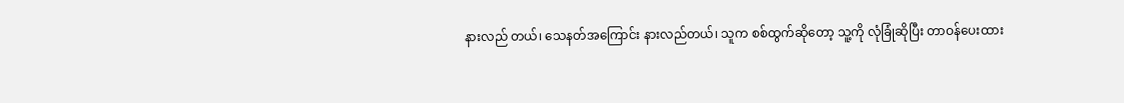နားလည် တယ်၊ သေနတ်အကြောင်း နားလည်တယ်၊ သူက စစ်ထွက်ဆိုတော့ သူ့ကို လုံခြုံဆိုပြီး တာဝန်ပေးထား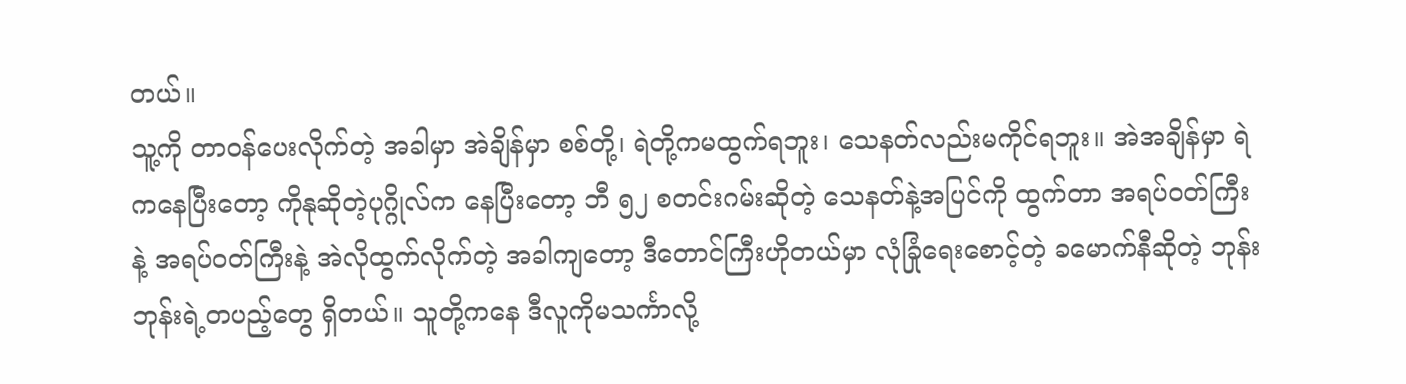တယ်။
သူ့ကို တာဝန်ပေးလိုက်တဲ့ အခါမှာ အဲချိန်မှာ စစ်တို့၊ ရဲတို့ကမထွက်ရဘူး၊ သေနတ်လည်းမကိုင်ရဘူး။ အဲအချိန်မှာ ရဲကနေပြီးတော့ ကိုနုဆိုတဲ့ပုဂ္ဂိုလ်က နေပြီးတော့ ဘီ ၅၂ စတင်းဂမ်းဆိုတဲ့ သေနတ်နဲ့အပြင်ကို ထွက်တာ အရပ်ဝတ်ကြီးနဲ့ အရပ်ဝတ်ကြီးနဲ့ အဲလိုထွက်လိုက်တဲ့ အခါကျတော့ ဒီတောင်ကြီးဟိုတယ်မှာ လုံခြုံရေးစောင့်တဲ့ ခမောက်နီဆိုတဲ့ ဘုန်းဘုန်းရဲ့တပည့်တွေ ရှိတယ်။ သူတို့ကနေ ဒီလူကိုမသင်္ကာလို့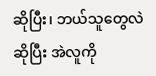ဆိုပြီး၊ ဘယ်သူတွေလဲဆိုပြီး အဲလူကို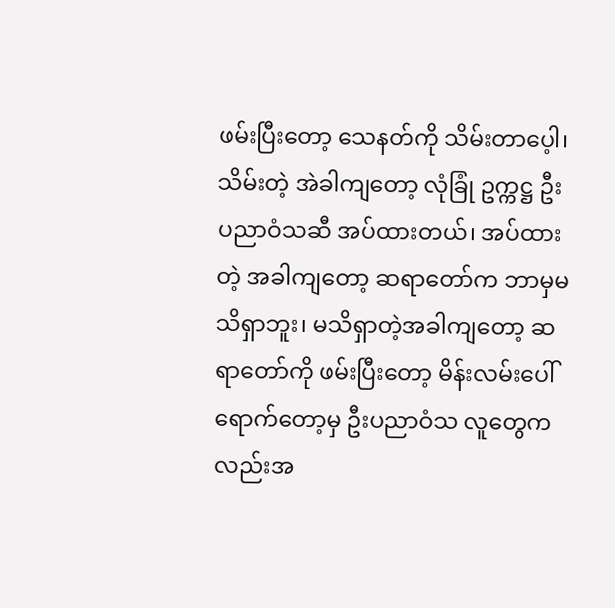ဖမ်းပြီးတော့ သေနတ်ကို သိမ်းတာပေ့ါ၊ သိမ်းတဲ့ အဲခါကျတော့ လုံခြုံ ဥက္ကဋ္ဌ ဦးပညာဝံသဆီ အပ်ထားတယ်၊ အပ်ထားတဲ့ အခါကျတော့ ဆရာတော်က ဘာမှမသိရှာဘူး၊ မသိရှာတဲ့အခါကျတော့ ဆရာတော်ကို ဖမ်းပြီးတော့ မိန်းလမ်းပေါ် ရောက်တော့မှ ဦးပညာဝံသ လူတွေကလည်းအ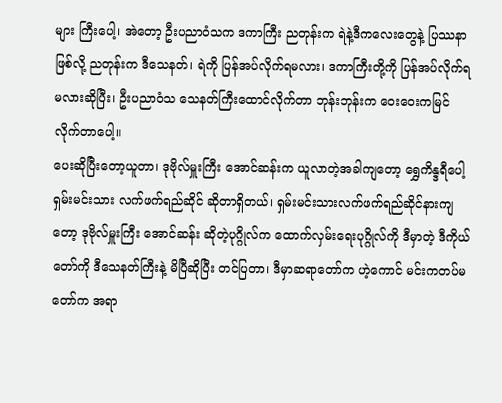များ ကြီးပေါ့၊ အဲတော့ ဦးပညာဝံသက ဒကာကြီး ညတုန်းက ရဲနဲ့ဒီကလေးတွေနဲ့ ပြဿနာဖြစ်လို့ ညတုန်းက ဒီသေနတ်၊ ရဲကို ပြန်အပ်လိုက်ရမလား၊ ဒကာကြီးတို့ကို ပြန်အပ်လိုက်ရမလားဆိုပြီး၊ ဦးပညာဝံသ သေနတ်ကြီးထောင်လိုက်တာ ဘုန်းဘုန်းက ဝေးဝေးကမြင်လိုက်တာပေါ့။
ပေးဆိုပြီးတော့ယူတာ၊ ဒုဗိုလ်မှူးကြီး အောင်ဆန်းက ယူလာတဲ့အခါကျတော့ ရွှေကိန္ဒရီပေါ့ ရှမ်းမင်းသား လက်ဖက်ရည်ဆိုင် ဆိုတာရှိတယ်၊ ရှမ်းမင်းသားလက်ဖက်ရည်ဆိုင်နားကျတော့ ဒုဗိုလ်မှူးကြီး အောင်ဆန်း ဆိုတဲ့ပုဂ္ဂိုလ်က ထောက်လှမ်းရေးပုဂ္ဂိုလ်ကို ဒီမှာတဲ့ ဒီကိုယ်တော်ကို ဒီသေနတ်ကြီးနဲ့ မိပြီဆိုပြီး တင်ပြတာ၊ ဒီမှာဆရာတော်က ဟဲ့ကောင် မင်းကတပ်မတော်က အရာ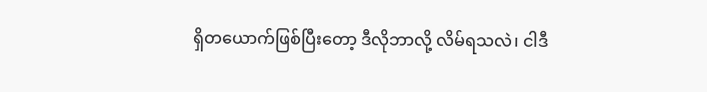ရှိတယောက်ဖြစ်ပြီးတော့ ဒီလိုဘာလို့ လိမ်ရသလဲ၊ ငါဒီ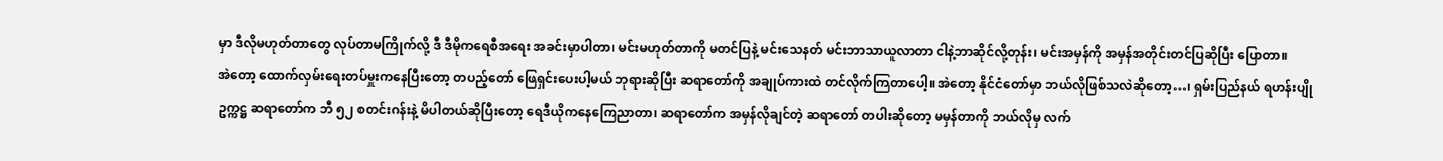မှာ ဒီလိုမဟုတ်တာတွေ လုပ်တာမကြိုက်လို့ ဒီ ဒီမိုကရေစီအရေး အခင်းမှာပါတာ၊ မင်းမဟုတ်တာကို မတင်ပြနဲ့ မင်းသေနတ် မင်းဘာသာယူလာတာ ငါနဲ့ဘာဆိုင်လို့တုန်း၊ မင်းအမှန်ကို အမှန်အတိုင်းတင်ပြဆိုပြီး ပြောတာ။
အဲတော့ ထောက်လှမ်းရေးတပ်မှူးကနေပြီးတော့ တပည့်တော် ဖြေရှင်းပေးပါ့မယ် ဘုရားဆိုပြီး ဆရာတော်ကို အချုပ်ကားထဲ တင်လိုက်ကြတာပေါ့။ အဲတော့ နိုင်ငံတော်မှာ ဘယ်လိုဖြစ်သလဲဆိုတော့…၊ ရှမ်းပြည်နယ် ရဟန်းပျိုဥက္ကဋ္ဌ ဆရာတော်က ဘီ ၅၂ စတင်းဂန်းနဲ့ မိပါတယ်ဆိုပြီးတော့ ရေဒီယိုကနေကြေညာတာ၊ ဆရာတော်က အမှန်လိုချင်တဲ့ ဆရာတော် တပါးဆိုတော့ မမှန်တာကို ဘယ်လိုမှ လက်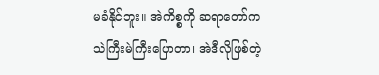မခံနိုင်ဘူး။ အဲကိစ္စကို ဆရာတော်က သဲကြီးမဲကြီးပြောတာ၊ အဲဒီလိုဖြစ်တဲ့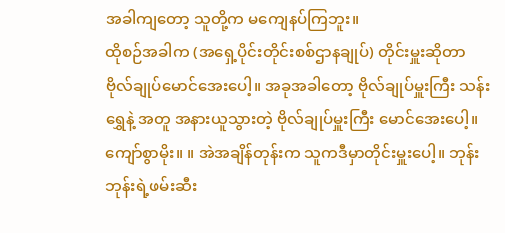အခါကျတော့ သူတို့က မကျေနပ်ကြဘူး။
ထိုစဉ်အခါက (အရှေ့ပိုင်းတိုင်းစစ်ဌာနချုပ်) တိုင်းမှူးဆိုတာ ဗိုလ်ချုပ်မောင်အေးပေါ့။ အခုအခါတော့ ဗိုလ်ချုပ်မှူးကြီး သန်းရွှေနဲ့ အတူ အနားယူသွားတဲ့ ဗိုလ်ချုပ်မှူးကြီး မောင်အေးပေါ့။
ကျော်စွာမိုး။ ။ အဲအချိန်တုန်းက သူကဒီမှာတိုင်းမှူးပေါ့။ ဘုန်းဘုန်းရဲ့ဖမ်းဆီး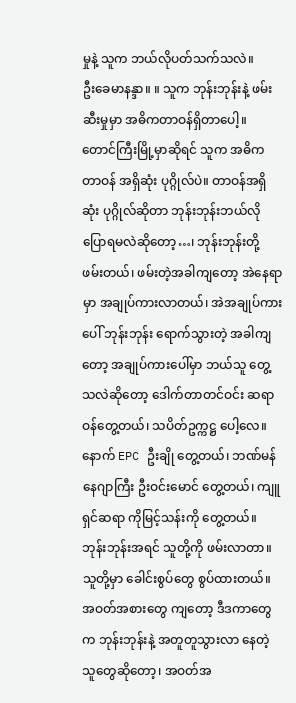မှုနဲ့ သူက ဘယ်လိုပတ်သက်သလဲ။
ဦးခေမာနန္ဒာ။ ။ သူက ဘုန်းဘုန်းနဲ့ ဖမ်းဆီးမှုမှာ အဓိကတာဝန်ရှိတာပေါ့။ တောင်ကြီးမြို့မှာဆိုရင် သူက အဓိကတာဝန် အရှိဆုံး ပုဂ္ဂိုလ်ပဲ။ တာဝန်အရှိဆုံး ပုဂ္ဂိုလ်ဆိုတာ ဘုန်းဘုန်းဘယ်လို ပြောရမလဲဆိုတော့…၊ ဘုန်းဘုန်းတို့ ဖမ်းတယ်၊ ဖမ်းတဲ့အခါကျတော့ အဲနေရာမှာ အချုပ်ကားလာတယ်၊ အဲအချုပ်ကားပေါ် ဘုန်းဘုန်း ရောက်သွားတဲ့ အခါကျတော့ အချုပ်ကားပေါ်မှာ ဘယ်သူ တွေ့သလဲဆိုတော့ ဒေါက်တာတင်ဝင်း ဆရာဝန်တွေ့တယ်၊ သပိတ်ဥက္ကဋ္ဌ ပေါ့လေ။ နောက် EPC ဦးချို တွေ့တယ်၊ ဘဏ်မန်နေဂျာကြီး ဦးဝင်းမောင် တွေ့တယ်၊ ကျူရှင်ဆရာ ကိုမြင့်သန်းကို တွေ့တယ်။
ဘုန်းဘုန်းအရင် သူတို့ကို ဖမ်းလာတာ။ သူတို့မှာ ခေါင်းစွပ်တွေ စွပ်ထားတယ်။ အဝတ်အစားတွေ ကျတော့ ဒီဒကာတွေ က ဘုန်းဘုန်းနဲ့ အတူတူသွားလာ နေတဲ့သူတွေဆိုတော့၊ အဝတ်အ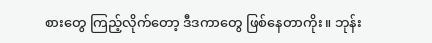စားတွေ ကြည့်လိုက်တော့ ဒီဒကာတွေ ဖြစ်နေတာကိုး။ ဘုန်း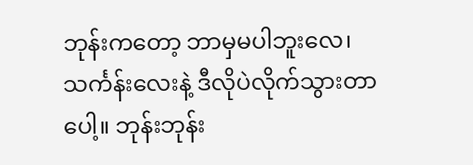ဘုန်းကတော့ ဘာမှမပါဘူးလေ၊ သင်္ကန်းလေးနဲ့ ဒီလိုပဲလိုက်သွားတာပေါ့။ ဘုန်းဘုန်း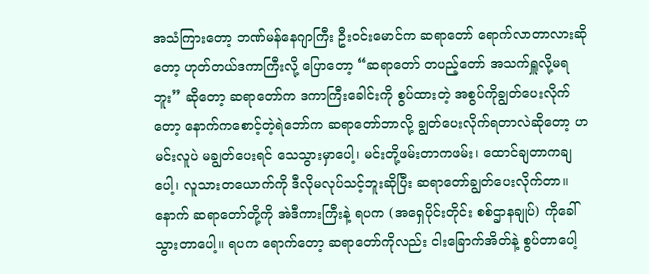အသံကြားတော့ ဘဏ်မန်နေဂျာကြီး ဦးဝင်းမောင်က ဆရာတော် ရောက်လာတာလားဆိုတော့ ဟုတ်တယ်ဒကာကြီးလို့ ပြောတော့ “ဆရာတော် တပည့်တော် အသက်ရှူလို့မရဘူး” ဆိုတော့ ဆရာတော်က ဒကာကြီးခေါင်းကို စွပ်ထားတဲ့ အစွပ်ကိုချွတ်ပေးလိုက်တော့ နောက်ကစောင့်တဲ့ရဲဘော်က ဆရာတော်ဘာလို့ ချွတ်ပေးလိုက်ရတာလဲဆိုတော့ ဟ မင်းလူပဲ မချွတ်ပေးရင် သေသွားမှာပေါ့၊ မင်းတို့ဖမ်းတာကဖမ်း၊ ထောင်ချတာကချပေါ့၊ လူသားတယောက်ကို ဒီလိုမလုပ်သင့်ဘူးဆိုပြီး ဆရာတော်ချွတ်ပေးလိုက်တာ။
နောက် ဆရာတော်တို့ကို အဲဒီကားကြီးနဲ့ ရပက (အရှေပိုင်းတိုင်း စစ်ဌာနချုပ်) ကိုခေါ်သွားတာပေါ့။ ရပက ရောက်တော့ ဆရာတော်ကိုလည်း ငါးခြောက်အိတ်နဲ့ စွပ်တာပေါ့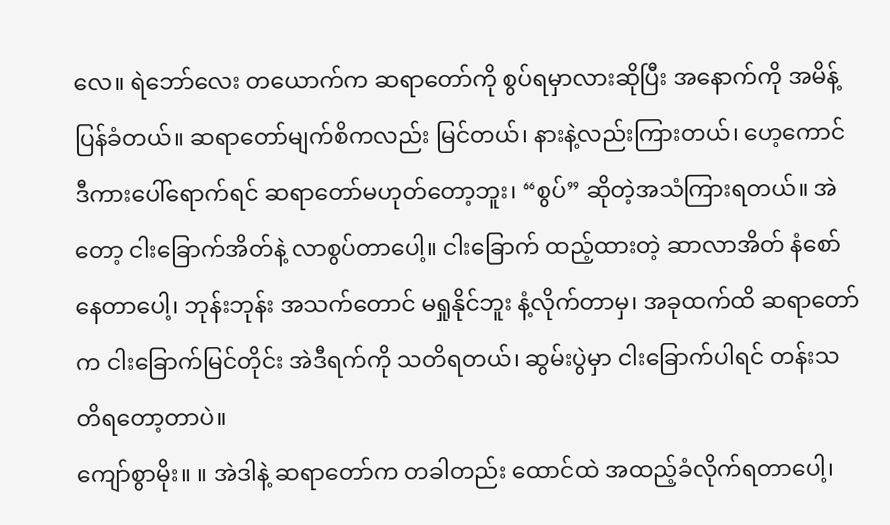လေ။ ရဲဘော်လေး တယောက်က ဆရာတော်ကို စွပ်ရမှာလားဆိုပြီး အနောက်ကို အမိန့်ပြန်ခံတယ်။ ဆရာတော်မျက်စိကလည်း မြင်တယ်၊ နားနဲ့လည်းကြားတယ်၊ ဟေ့ကောင် ဒီကားပေါ်ရောက်ရင် ဆရာတော်မဟုတ်တော့ဘူး၊ “စွပ်” ဆိုတဲ့အသံကြားရတယ်။ အဲတော့ ငါးခြောက်အိတ်နဲ့ လာစွပ်တာပေါ့။ ငါးခြောက် ထည့်ထားတဲ့ ဆာလာအိတ် နံစော်နေတာပေါ့၊ ဘုန်းဘုန်း အသက်တောင် မရှုနိုင်ဘူး နံ့လိုက်တာမှ၊ အခုထက်ထိ ဆရာတော်က ငါးခြောက်မြင်တိုင်း အဲဒီရက်ကို သတိရတယ်၊ ဆွမ်းပွဲမှာ ငါးခြောက်ပါရင် တန်းသတိရတော့တာပဲ။
ကျော်စွာမိုး။ ။ အဲဒါနဲ့ ဆရာတော်က တခါတည်း ထောင်ထဲ အထည့်ခံလိုက်ရတာပေါ့၊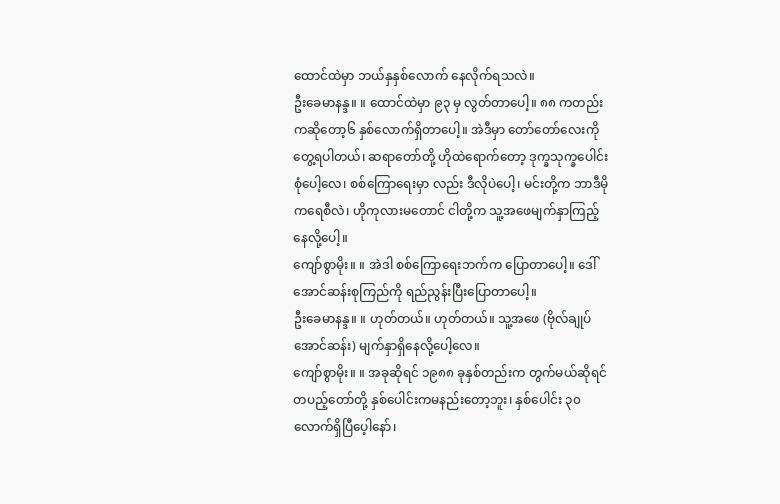ထောင်ထဲမှာ ဘယ်နှနှစ်လောက် နေလိုက်ရသလဲ။
ဦးခေမာနန္ဒ။ ။ ထောင်ထဲမှာ ၉၃ မှ လွတ်တာပေါ့။ ၈၈ ကတည်းကဆိုတော့၆ နှစ်လောက်ရှိတာပေါ့။ အဲဒီမှာ တော်တော်လေးကို တွေ့ရပါတယ်၊ ဆရာတော်တို့ ဟိုထဲရောက်တော့ ဒုက္ခသုက္ခပေါင်းစုံပေါ့လေ၊ စစ်ကြောရေးမှာ လည်း ဒီလိုပဲပေါ့၊ မင်းတို့က ဘာဒီမိုကရေစီလဲ၊ ဟိုကုလားမတောင် ငါတို့က သူ့အဖေမျက်နှာကြည့်နေလို့ပေါ့။
ကျော်စွာမိုး။ ။ အဲဒါ စစ်ကြောရေးဘက်က ပြောတာပေါ့။ ဒေါ်အောင်ဆန်းစုကြည်ကို ရည်ညွန်းပြီးပြောတာပေါ့။
ဦးခေမာနန္ဒ။ ။ ဟုတ်တယ်။ ဟုတ်တယ်။ သူ့အဖေ (ဗိုလ်ချုပ်အောင်ဆန်း) မျက်နှာရှိနေလို့ပေါ့လေ။
ကျော်စွာမိုး။ ။ အခုဆိုရင် ၁၉၈၈ ခုနှစ်တည်းက တွက်မယ်ဆိုရင် တပည့်တော်တို့ နှစ်ပေါင်းကမနည်းတော့ဘူး၊ နှစ်ပေါင်း ၃၀ လောက်ရှိပြီပေ့ါနော်၊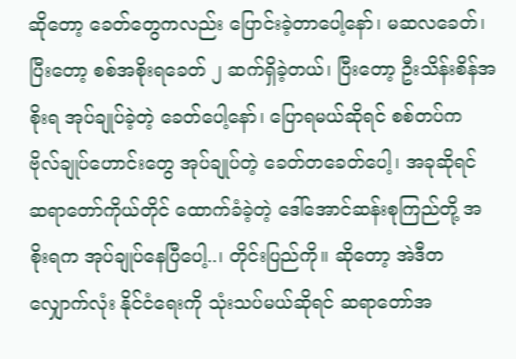ဆိုတော့ ခေတ်တွေကလည်း ပြောင်းခဲ့တာပေါ့နော်၊ မဆလခေတ်၊ ပြီးတော့ စစ်အစိုးရခေတ် ၂ ဆက်ရှိခဲ့တယ်၊ ပြီးတော့ ဦးသိန်းစိန်အစိုးရ အုပ်ချုပ်ခဲ့တဲ့ ခေတ်ပေါ့နော်၊ ပြောရမယ်ဆိုရင် စစ်တပ်က ဗိုလ်ချုပ်ဟောင်းတွေ အုပ်ချုပ်တဲ့ ခေတ်တခေတ်ပေါ့၊ အခုဆိုရင် ဆရာတော်ကိုယ်တိုင် ထောက်ခံခဲ့တဲ့ ဒေါ်အောင်ဆန်းစုကြည်တို့ အစိုးရက အုပ်ချုပ်နေပြီပေါ့..၊ တိုင်းပြည်ကို။ ဆိုတော့ အဲဒီတလျှောက်လုံး နိုင်ငံရေးကို သုံးသပ်မယ်ဆိုရင် ဆရာတော်အ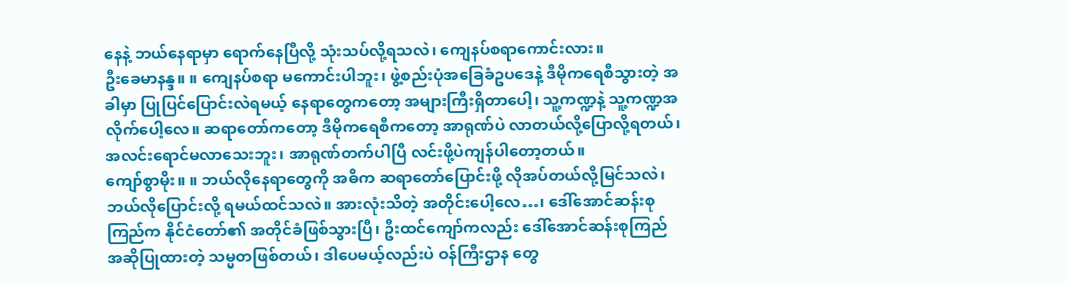နေနဲ့ ဘယ်နေရာမှာ ရောက်နေပြီလို့ သုံးသပ်လို့ရသလဲ၊ ကျေနပ်စရာကောင်းလား။
ဦးခေမာနန္ဒ။ ။ ကျေနပ်စရာ မကောင်းပါဘူး၊ ဖွဲ့စည်းပုံအခြေခံဥပဒေနဲ့ ဒီမိုကရေစီသွားတဲ့ အခါမှာ ပြုပြင်ပြောင်းလဲရမယ့် နေရာတွေကတော့ အများကြီးရှိတာပေါ့၊ သူ့ကဏ္ဍနဲ့ သူ့ကဏ္ဍအလိုက်ပေါ့လေ။ ဆရာတော်ကတော့ ဒီမိုကရေစီကတော့ အာရုဏ်ပဲ လာတယ်လို့ပြောလို့ရတယ်၊ အလင်းရောင်မလာသေးဘူး၊ အာရုဏ်တက်ပါပြီ လင်းဖို့ပဲကျန်ပါတော့တယ်။
ကျော်စွာမိုး။ ။ ဘယ်လိုနေရာတွေကို အဓိက ဆရာတော်ပြောင်းဖို့ လိုအပ်တယ်လို့မြင်သလဲ၊ ဘယ်လိုပြောင်းလို့ ရမယ်ထင်သလဲ။ အားလုံးသိတဲ့ အတိုင်းပေါ့လေ…၊ ဒေါ်အောင်ဆန်းစုကြည်က နိုင်ငံတော်၏ အတိုင်ခံဖြစ်သွားပြီ၊ ဦးထင်ကျော်ကလည်း ဒေါ်အောင်ဆန်းစုကြည် အဆိုပြုထားတဲ့ သမ္မတဖြစ်တယ်၊ ဒါပေမယ့်လည်းပဲ ဝန်ကြီးဌာန တွေ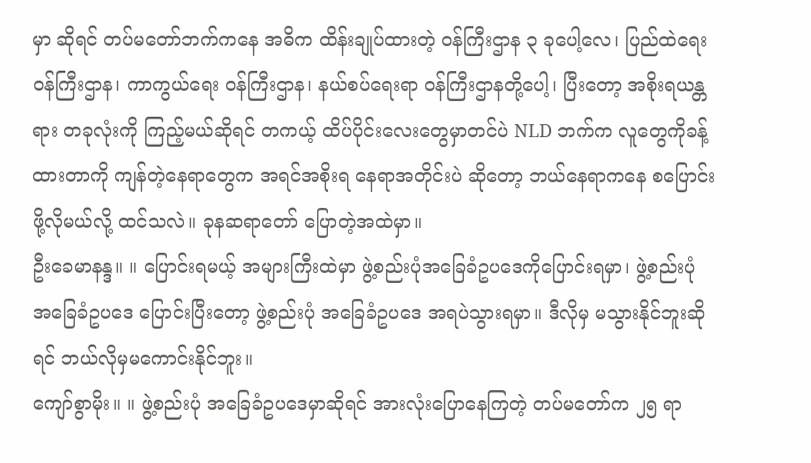မှာ ဆိုရင် တပ်မတော်ဘက်ကနေ အဓိက ထိန်းချုပ်ထားတဲ့ ဝန်ကြီးဌာန ၃ ခုပေါ့လေ၊ ပြည်ထဲရေး ဝန်ကြီးဌာန၊ ကာကွယ်ရေး ဝန်ကြီးဌာန၊ နယ်စပ်ရေးရာ ဝန်ကြီးဌာနတို့ပေါ့၊ ပြီးတော့ အစိုးရယန္တရား တခုလုံးကို ကြည့်မယ်ဆိုရင် တကယ့် ထိပ်ပိုင်းလေးတွေမှာတင်ပဲ NLD ဘက်က လူတွေကိုခန့်ထားတာကို ကျန်တဲ့နေရာတွေက အရင်အစိုးရ နေရာအတိုင်းပဲ ဆိုတော့ ဘယ်နေရာကနေ စပြောင်းဖို့လိုမယ်လို့ ထင်သလဲ။ ခုနဆရာတော် ပြောတဲ့အထဲမှာ။
ဦးခေမာနန္ဒ။ ။ ပြောင်းရမယ့် အများကြီးထဲမှာ ဖွဲ့စည်းပုံအခြေခံဥပဒေကိုပြောင်းရမှာ၊ ဖွဲ့စည်းပုံ အခြေခံဥပဒေ ပြောင်းပြီးတော့ ဖွဲ့စည်းပုံ အခြေခံဥပဒေ အရပဲသွားရမှာ။ ဒီလိုမှ မသွားနိုင်ဘူးဆိုရင် ဘယ်လိုမှမကောင်းနိုင်ဘူး။
ကျော်စွာမိုး။ ။ ဖွဲ့စည်းပုံ အခြေခံဥပဒေမှာဆိုရင် အားလုံးပြောနေကြတဲ့ တပ်မတော်က ၂၅ ရာ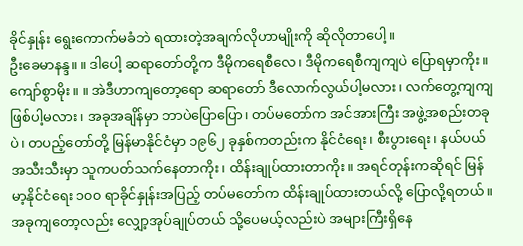ခိုင်နှုန်း ရွေးကောက်မခံဘဲ ရထားတဲ့အချက်လိုဟာမျိုးကို ဆိုလိုတာပေါ့။
ဦးခေမာနန္ဒ။ ။ ဒါပေါ့ ဆရာတော်တို့က ဒီမိုကရေစီလေ၊ ဒီမိုကရေစီကျကျပဲ ပြောရမှာကိုး။
ကျော်စွာမိုး။ ။ အဲဒီဟာကျတော့ရော ဆရာတော် ဒီလောက်လွယ်ပါ့မလား၊ လက်တွေ့ကျကျဖြစ်ပါ့မလား၊ အခုအချိန်မှာ ဘာပဲပြောပြော၊ တပ်မတော်က အင်အားကြီး အဖွဲ့အစည်းတခုပဲ၊ တပည့်တော်တို့ မြန်မာနိုင်ငံမှာ ၁၉၆၂ ခုနှစ်ကတည်းက နိုင်ငံရေး၊ စီးပွားရေး၊ နယ်ပယ်အသီးသီးမှာ သူကပတ်သက်နေတာကိုး၊ ထိန်းချုပ်ထားတာကိုး။ အရင်တုန်းကဆိုရင် မြန်မာ့နိုင်ငံရေး ၁၀၀ ရာခိုင်နှုန်းအပြည့် တပ်မတော်က ထိန်းချုပ်ထားတယ်လို့ ပြောလို့ရတယ်။ အခုကျတော့လည်း လျှော့အုပ်ချုပ်တယ် သို့ပေမယ့်လည်းပဲ အများကြီးရှိနေ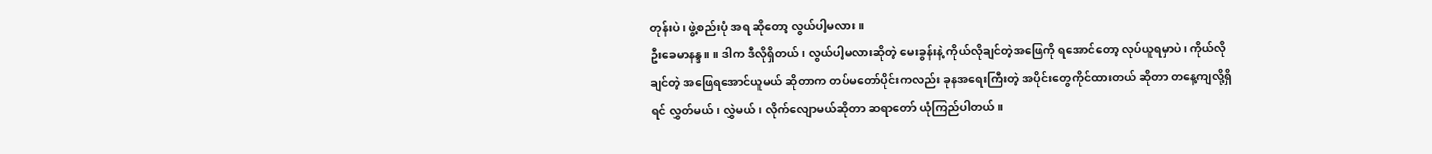တုန်းပဲ၊ ဖွဲ့စည်းပုံ အရ ဆိုတော့ လွယ်ပါ့မလား။
ဦးခေမာနန္ဒ။ ။ ဒါက ဒီလိုရှိတယ်၊ လွယ်ပါ့မလားဆိုတဲ့ မေးခွန်းနဲ့ ကိုယ်လိုချင်တဲ့အဖြေကို ရအောင်တော့ လုပ်ယူရမှာပဲ၊ ကိုယ်လိုချင်တဲ့ အဖြေရအောင်ယူမယ် ဆိုတာက တပ်မတော်ပိုင်းကလည်း ခုနအရေးကြီးတဲ့ အပိုင်းတွေကိုင်ထားတယ် ဆိုတာ တနေ့ကျလို့ရှိရင် လွှတ်မယ်၊ လွှဲမယ်၊ လိုက်လျောမယ်ဆိုတာ ဆရာတော် ယုံကြည်ပါတယ်။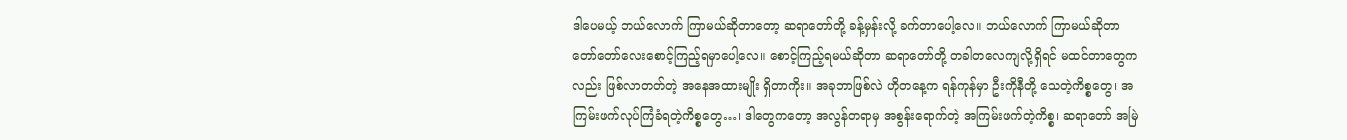ဒါပေမယ့် ဘယ်လောက် ကြာမယ်ဆိုတာတော့ ဆရာတော်တို့ ခန့်မှန်းလို့ ခက်တာပေါ့လေ။ ဘယ်လောက် ကြာမယ်ဆိုတာ တော်တော်လေးစောင့်ကြည့်ရမှာပေါ့လေ။ စောင့်ကြည့်ရမယ်ဆိုတာ ဆရာတော်တို့ တခါတလေကျလို့ရှိရင် မထင်တာတွေကလည်း ဖြစ်လာတတ်တဲ့ အနေအထားမျိုး ရှိတာကိုး။ အခုဘာဖြစ်လဲ ဟိုတနေ့က ရန်ကုန်မှာ ဦးကိုနီတို့ သေတဲ့ကိစ္စတွေ၊ အကြမ်းဖက်လုပ်ကြံခံရတဲ့ကိစ္စတွေ…၊ ဒါတွေကတော့ အလွန်တရာမှ အစွန်းရောက်တဲ့ အကြမ်းဖက်တဲ့ကိစ္စ၊ ဆရာတော် အမြဲ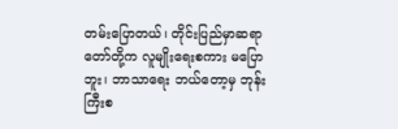တမ်းပြောတယ်၊ တိုင်းပြည်မှာဆရာတော်တို့က လူမျိုးရေးစကား မပြောဘူး၊ ဘာသာရေး ဘယ်တော့မှ ဘုန်းကြီးစ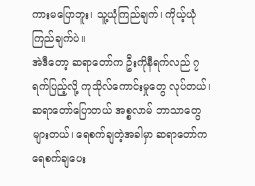ကားမပြောဘူး၊ သူ့ယုံကြည်ချက်၊ ကိုယ့်ယုံကြည်ချက်ပဲ။
အဲဒီတော့ ဆရာတော်က ဦးကိုနီရက်လည် ၇ ရက်ပြည့်လို့ ကုသိုလ်ကောင်းမှုတွေ လုပ်တယ်၊ ဆရာတော်ပြောတယ် အစ္စလာမ် ဘာသာတွေ များတယ်၊ ရေစက်ချတဲ့အခါမှာ ဆရာတော်က ရေစက်ချပေး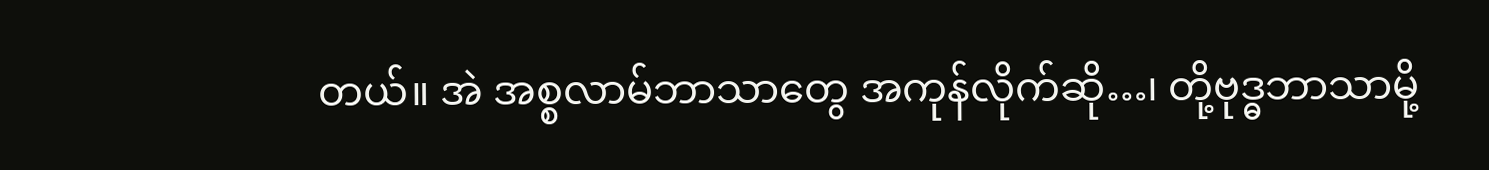တယ်။ အဲ အစ္စလာမ်ဘာသာတွေ အကုန်လိုက်ဆို…၊ တို့ဗုဒ္ဓဘာသာမို့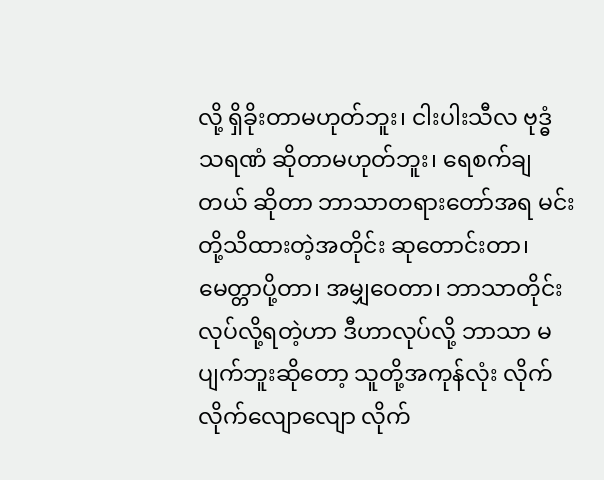လို့ ရှိခိုးတာမဟုတ်ဘူး၊ ငါးပါးသီလ ဗုဒ္ဓံသရဏံ ဆိုတာမဟုတ်ဘူး၊ ရေစက်ချတယ် ဆိုတာ ဘာသာတရားတော်အရ မင်းတို့သိထားတဲ့အတိုင်း ဆုတောင်းတာ၊ မေတ္တာပို့တာ၊ အမျှဝေတာ၊ ဘာသာတိုင်း လုပ်လို့ရတဲ့ဟာ ဒီဟာလုပ်လို့ ဘာသာ မပျက်ဘူးဆိုတော့ သူတို့အကုန်လုံး လိုက်လိုက်လျောလျော လိုက်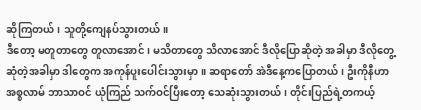ဆိုကြတယ်၊ သူတို့ကျေနပ်သွားတယ်။
ဒီတော့ မတူတာတွေ တူလာအောင်၊ မသိတာတွေ သိလာအောင် ဒီလိုပြောဆိုတဲ့ အခါမှာ ဒီလိုတွေ့ဆုံတဲ့အခါမှာ ဒါတွေက အကုန်ပူးပေါင်းသွားမှာ။ ဆရာတော် အဲဒီနေ့ကပြောတယ်၊ ဦးကိုနီဟာ အစ္စလာမ် ဘာသာဝင် ယုံကြည် သက်ဝင်ပြီးတော့ သေဆုံးသွားတယ်၊ တိုင်းပြည်ရဲ့တကယ့်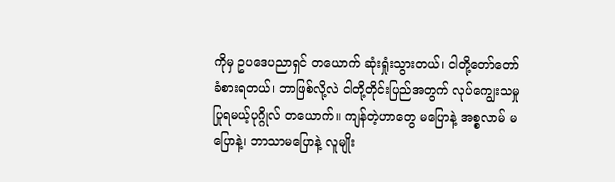ကိုမှ ဥပဒေပညာရှင် တယောက် ဆုံးရှုံးသွားတယ်၊ ငါတို့တော်တော် ခံစားရတယ်၊ ဘာဖြစ်လို့လဲ ငါတို့တိုင်းပြည်အတွက် လုပ်ကျွေးသမှု ပြုရမယ့်ပုဂ္ဂိုလ် တယောက်။ ကျန်တဲ့ဟာတွေ မပြောနဲ့ အစ္စလာမ် မပြောနဲ့၊ ဘာသာမပြောနဲ့ လူမျိုး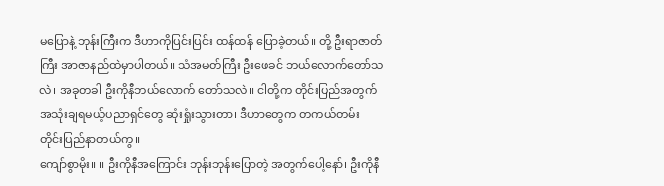မပြောနဲ့ ဘုန်းကြီးက ဒီဟာကိုပြင်းပြင်း ထန်ထန် ပြောခဲ့တယ်။ တို့ ဦးရာဇာတ်ကြီး အာဇာနည်ထဲမှာပါတယ်။ သံအမတ်ကြီး ဦးဖေခင် ဘယ်လောက်တော်သလဲ၊ အခုတခါ ဦးကိုနီဘယ်လောက် တော်သလဲ။ ငါတို့က တိုင်းပြည်အတွက် အသုံးချရမယ့်ပညာရှင်တွေ ဆုံးရှုံးသွားတာ၊ ဒီဟာတွေက တကယ်တမ်း တိုင်းပြည်နာတယ်ကွ။
ကျော်စွာမိုး။ ။ ဦးကိုနီအကြောင်း ဘုန်းဘုန်းပြောတဲ့ အတွက်ပေါ့နော်၊ ဦးကိုနီ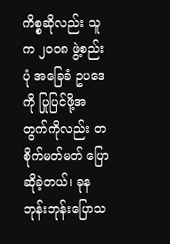ကိစ္စဆိုလည်း သူက ၂၀၀၈ ဖွဲ့စည်းပုံ အခြေခံ ဥပဒေကို ပြုပြင်ဖို့အတွက်ကိုလည်း တစိုက်မတ်မတ် ပြောဆိုခဲ့တယ်၊ ခုန ဘုန်းဘုန်းပြောသ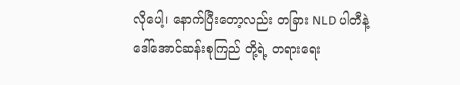လိုပေါ့၊ နောက်ပြီးတော့လည်း တခြား NLD ပါတီနဲ့ ဒေါ်အောင်ဆန်းစုကြည် တို့ရဲ့ တရားရေး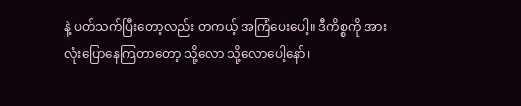နဲ့ ပတ်သက်ပြီးတော့လည်း တကယ့် အကြံပေးပေါ့။ ဒီကိစ္စကို အားလုံးပြောနေကြတာတော့ သို့လော သို့လောပေါ့နော်၊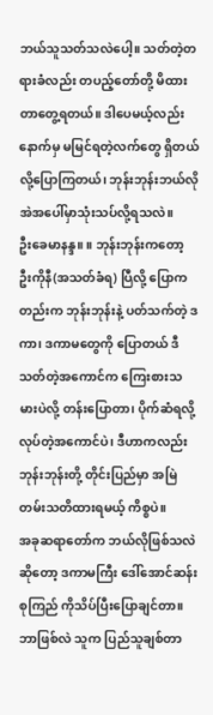ဘယ်သူသတ်သလဲပေါ့။ သတ်တဲ့တရားခံလည်း တပည့်တော်တို့ မိထားတာတွေ့ရတယ်။ ဒါပေမယ့်လည်း နောက်မှ မမြင်ရတဲ့လက်တွေ ရှိတယ်လို့ပြောကြတယ်၊ ဘုန်းဘုန်းဘယ်လို အဲအပေါ်မှာသုံးသပ်လို့ရသလဲ။
ဦးခေမာနန္ဒ။ ။ ဘုန်းဘုန်းကတော့ ဦးကိုနီ(အသတ်ခံရ) ပြီလို့ ပြောကတည်းက ဘုန်းဘုန်းနဲ့ ပတ်သက်တဲ့ ဒကာ၊ ဒကာမတွေကို ပြောတယ် ဒီသတ်တဲ့အကောင်က ကြေးစားသမားပဲလို့ တန်းပြောတာ၊ ပိုက်ဆံရလို့ လုပ်တဲ့အကောင်ပဲ၊ ဒီဟာကလည်း ဘုန်းဘုန်းတို့ တိုင်းပြည်မှာ အမြဲတမ်းသတိထားရမယ့် ကိစ္စပဲ။
အခုဆရာတော်က ဘယ်လိုဖြစ်သလဲဆိုတော့ ဒကာမကြီး ဒေါ်အောင်ဆန်းစုကြည် ကိုသိပ်ပြီးပြောချင်တာ။ ဘာဖြစ်လဲ သူက ပြည်သူချစ်တာ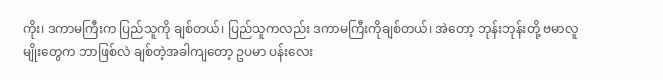ကိုး၊ ဒကာမကြီးက ပြည်သူကို ချစ်တယ်၊ ပြည်သူကလည်း ဒကာမကြီးကိုချစ်တယ်၊ အဲတော့ ဘုန်းဘုန်းတို့ ဗမာလူမျိုးတွေက ဘာဖြစ်လဲ ချစ်တဲ့အခါကျတော့ ဥပမာ ပန်းလေး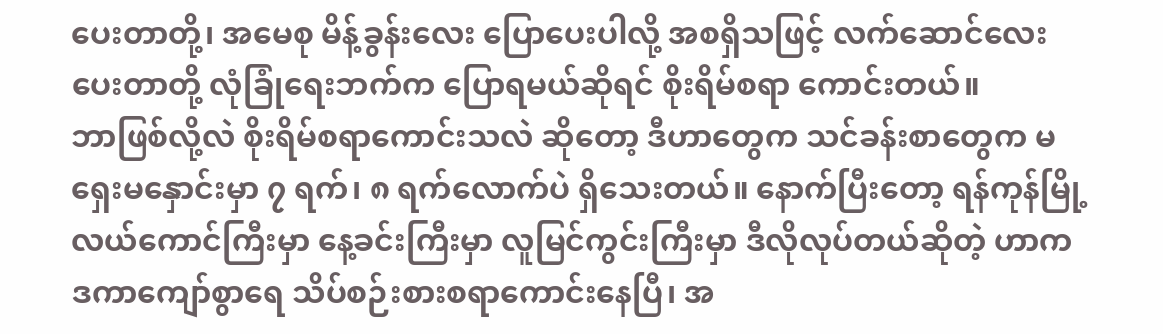ပေးတာတို့၊ အမေစု မိန့်ခွန်းလေး ပြောပေးပါလို့ အစရှိသဖြင့် လက်ဆောင်လေး ပေးတာတို့ လုံခြုံရေးဘက်က ပြောရမယ်ဆိုရင် စိုးရိမ်စရာ ကောင်းတယ်။
ဘာဖြစ်လို့လဲ စိုးရိမ်စရာကောင်းသလဲ ဆိုတော့ ဒီဟာတွေက သင်ခန်းစာတွေက မရှေးမနှောင်းမှာ ၇ ရက်၊ ၈ ရက်လောက်ပဲ ရှိသေးတယ်။ နောက်ပြီးတော့ ရန်ကုန်မြို့လယ်ကောင်ကြီးမှာ နေ့ခင်းကြီးမှာ လူမြင်ကွင်းကြီးမှာ ဒီလိုလုပ်တယ်ဆိုတဲ့ ဟာက ဒကာကျော်စွာရေ သိပ်စဉ်းစားစရာကောင်းနေပြီ၊ အ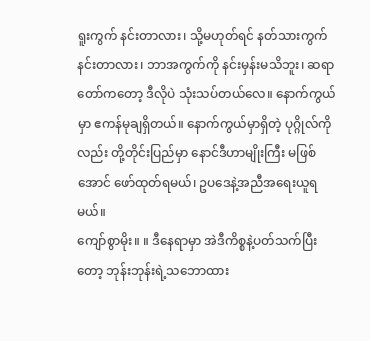ရူးကွက် နင်းတာလား၊ သို့မဟုတ်ရင် နတ်သားကွက် နင်းတာလား၊ ဘာအကွက်ကို နင်းမှန်းမသိဘူး၊ ဆရာတော်ကတော့ ဒီလိုပဲ သုံးသပ်တယ်လေ။ နောက်ကွယ်မှာ ဧကန်မုချရှိတယ်။ နောက်ကွယ်မှာရှိတဲ့ ပုဂ္ဂိုလ်ကိုလည်း တို့တိုင်းပြည်မှာ နောင်ဒီဟာမျိုးကြီး မဖြစ်အောင် ဖော်ထုတ်ရမယ်၊ ဥပဒေနဲ့အညီအရေးယူရမယ်။
ကျော်စွာမိုး။ ။ ဒီနေရာမှာ အဲဒီကိစ္စနဲ့ပတ်သက်ပြီးတော့ ဘုန်းဘုန်းရဲ့သဘောထား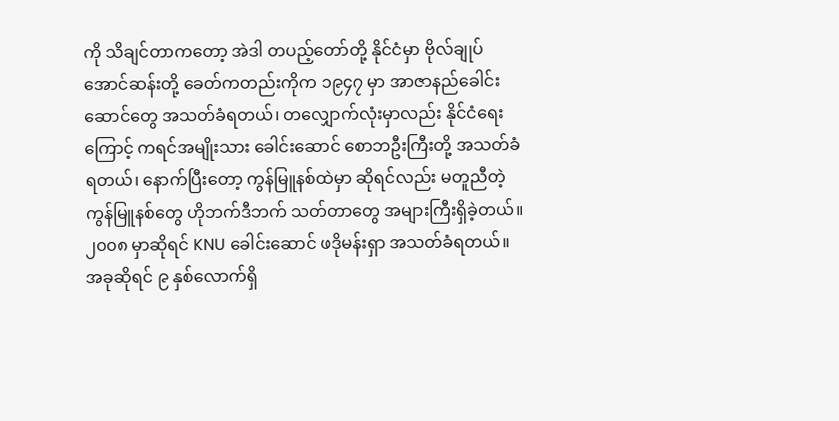ကို သိချင်တာကတော့ အဲဒါ တပည့်တော်တို့ နိုင်ငံမှာ ဗိုလ်ချုပ်အောင်ဆန်းတို့ ခေတ်ကတည်းကိုက ၁၉၄၇ မှာ အာဇာနည်ခေါင်းဆောင်တွေ အသတ်ခံရတယ်၊ တလျှောက်လုံးမှာလည်း နိုင်ငံရေးကြောင့် ကရင်အမျိုးသား ခေါင်းဆောင် စောဘဦးကြီးတို့ အသတ်ခံရတယ်၊ နောက်ပြီးတော့ ကွန်မြူနစ်ထဲမှာ ဆိုရင်လည်း မတူညီတဲ့ ကွန်မြူနစ်တွေ ဟိုဘက်ဒီဘက် သတ်တာတွေ အများကြီးရှိခဲ့တယ်။ ၂၀၀၈ မှာဆိုရင် KNU ခေါင်းဆောင် ဖဒိုမန်းရှာ အသတ်ခံရတယ်။ အခုဆိုရင် ၉ နှစ်လောက်ရှိ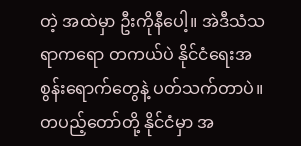တဲ့ အထဲမှာ ဦးကိုနီပေါ့။ အဲဒီသံသရာကရော တကယ်ပဲ နိုင်ငံရေးအစွန်းရောက်တွေနဲ့ ပတ်သက်တာပဲ။ တပည့်တော်တို့ နိုင်ငံမှာ အ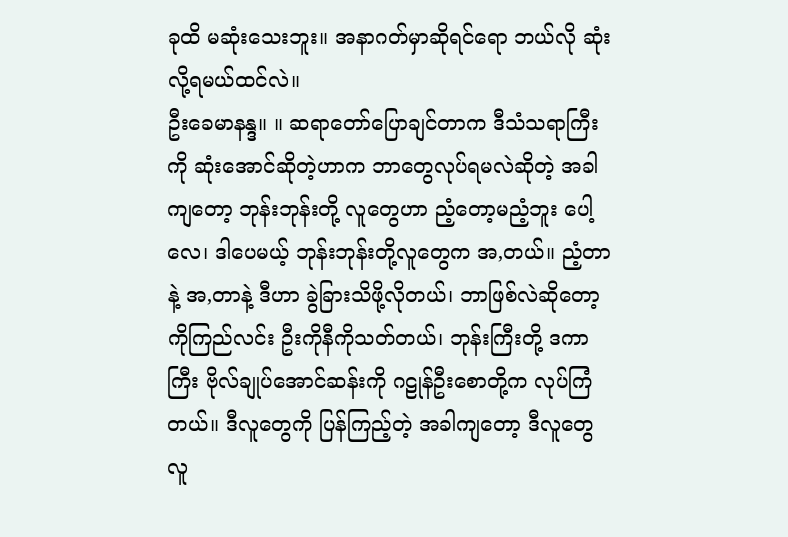ခုထိ မဆုံးသေးဘူး။ အနာဂတ်မှာဆိုရင်ရော ဘယ်လို ဆုံးလို့ရမယ်ထင်လဲ။
ဦးခေမာနန္ဒ။ ။ ဆရာတော်ပြောချင်တာက ဒီသံသရာကြီးကို ဆုံးအောင်ဆိုတဲ့ဟာက ဘာတွေလုပ်ရမလဲဆိုတဲ့ အခါကျတော့ ဘုန်းဘုန်းတို့ လူတွေဟာ ညံ့တော့မညံ့ဘူး ပေါ့လေ၊ ဒါပေမယ့် ဘုန်းဘုန်းတို့လူတွေက အ,တယ်။ ညံ့တာနဲ့ အ,တာနဲ့ ဒီဟာ ခွဲခြားသိဖို့လိုတယ်၊ ဘာဖြစ်လဲဆိုတော့ ကိုကြည်လင်း ဦးကိုနီကိုသတ်တယ်၊ ဘုန်းကြီးတို့ ဒကာကြီး ဗိုလ်ချုပ်အောင်ဆန်းကို ဂဠုန်ဦးစောတို့က လုပ်ကြံတယ်။ ဒီလူတွေကို ပြန်ကြည့်တဲ့ အခါကျတော့ ဒီလူတွေ လူ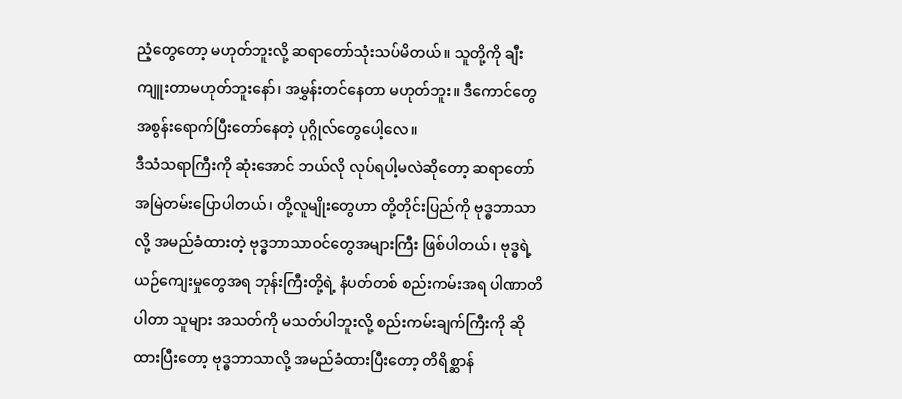ညံ့တွေတော့ မဟုတ်ဘူးလို့ ဆရာတော်သုံးသပ်မိတယ်။ သူတို့ကို ချီးကျူးတာမဟုတ်ဘူးနော်၊ အမွှန်းတင်နေတာ မဟုတ်ဘူး။ ဒီကောင်တွေ အစွန်းရောက်ပြီးတော်နေတဲ့ ပုဂ္ဂိုလ်တွေပေါ့လေ။
ဒီသံသရာကြီးကို ဆုံးအောင် ဘယ်လို လုပ်ရပါ့မလဲဆိုတော့ ဆရာတော် အမြဲတမ်းပြောပါတယ်၊ တို့လူမျိုးတွေဟာ တို့တိုင်းပြည်ကို ဗုဒ္ဓဘာသာလို့ အမည်ခံထားတဲ့ ဗုဒ္ဓဘာသာဝင်တွေအများကြီး ဖြစ်ပါတယ်၊ ဗုဒ္ဓရဲ့ယဉ်ကျေးမှုတွေအရ ဘုန်းကြီးတို့ရဲ့ နံပတ်တစ် စည်းကမ်းအရ ပါဏာတိပါတာ သူများ အသတ်ကို မသတ်ပါဘူးလို့ စည်းကမ်းချက်ကြီးကို ဆိုထားပြီးတော့ ဗုဒ္ဓဘာသာလို့ အမည်ခံထားပြီးတော့ တိရိစ္ဆာန်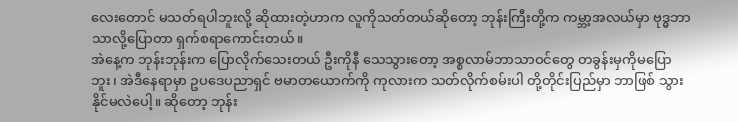လေးတောင် မသတ်ရပါဘူးလို့ ဆိုထားတဲ့ဟာက လူကိုသတ်တယ်ဆိုတော့ ဘုန်းကြီးတို့က ကမ္ဘာ့အလယ်မှာ ဗုဒ္ဓဘာသာလို့ပြောတာ ရှက်စရာကောင်းတယ်။
အဲနေ့က ဘုန်းဘုန်းက ပြောလိုက်သေးတယ် ဦးကိုနီ သေသွားတော့ အစ္စလာမ်ဘာသာဝင်တွေ တခွန်းမှကိုမပြောဘူး၊ အဲဒီနေရာမှာ ဥပဒေပညာရှင် ဗမာတယောက်ကို ကုလားက သတ်လိုက်စမ်းပါ တို့တိုင်းပြည်မှာ ဘာဖြစ် သွားနိုင်မလဲပေါ့။ ဆိုတော့ ဘုန်း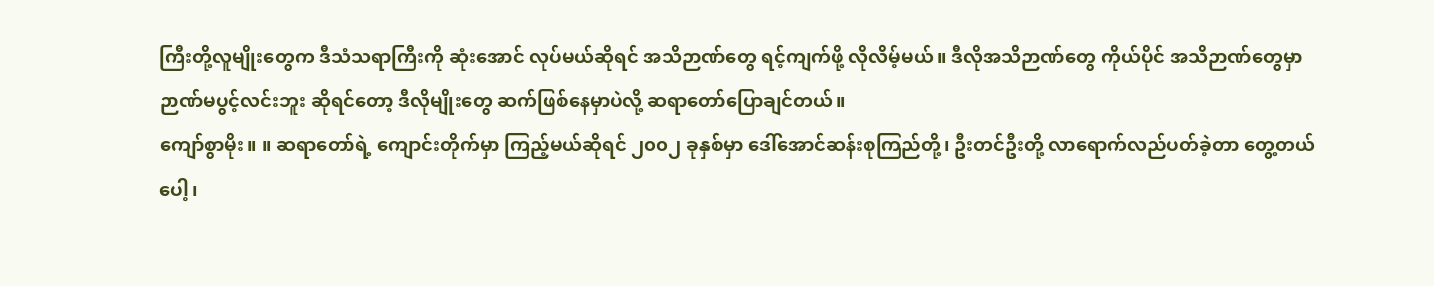ကြီးတို့လူမျိုးတွေက ဒီသံသရာကြီးကို ဆုံးအောင် လုပ်မယ်ဆိုရင် အသိဉာဏ်တွေ ရင့်ကျက်ဖို့ လိုလိမ့်မယ်။ ဒီလိုအသိဉာဏ်တွေ ကိုယ်ပိုင် အသိဉာဏ်တွေမှာ ဉာဏ်မပွင့်လင်းဘူး ဆိုရင်တော့ ဒီလိုမျိုးတွေ ဆက်ဖြစ်နေမှာပဲလို့ ဆရာတော်ပြောချင်တယ်။
ကျော်စွာမိုး။ ။ ဆရာတော်ရဲ့ ကျောင်းတိုက်မှာ ကြည့်မယ်ဆိုရင် ၂၀၀၂ ခုနှစ်မှာ ဒေါ်အောင်ဆန်းစုကြည်တို့၊ ဦးတင်ဦးတို့ လာရောက်လည်ပတ်ခဲ့တာ တွေ့တယ်ပေါ့၊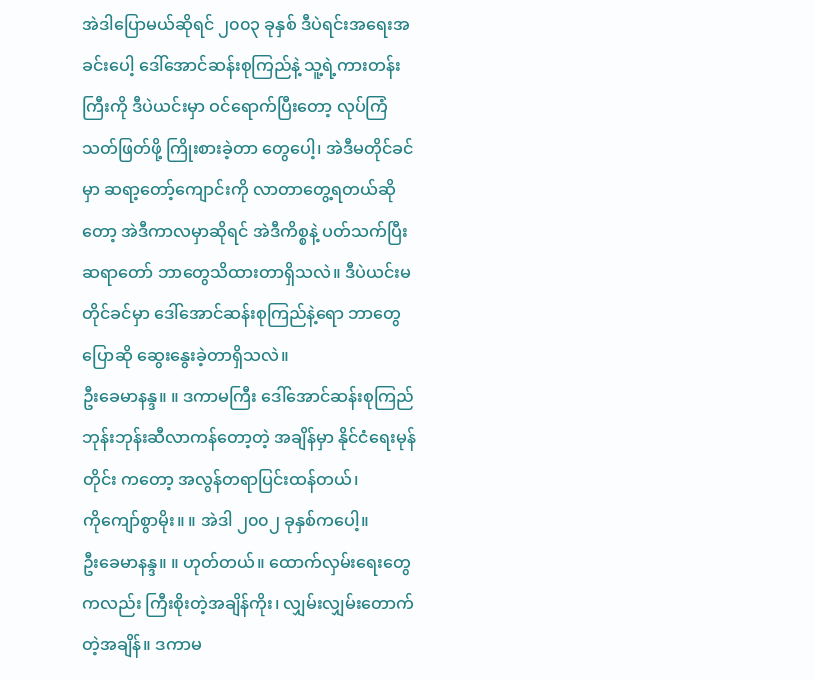အဲဒါပြောမယ်ဆိုရင် ၂၀၀၃ ခုနှစ် ဒီပဲရင်းအရေးအခင်းပေါ့ ဒေါ်အောင်ဆန်းစုကြည်နဲ့ သူ့ရဲ့ကားတန်းကြီးကို ဒီပဲယင်းမှာ ဝင်ရောက်ပြီးတော့ လုပ်ကြံသတ်ဖြတ်ဖို့ ကြိုးစားခဲ့တာ တွေပေါ့၊ အဲဒီမတိုင်ခင်မှာ ဆရာ့တော့်ကျောင်းကို လာတာတွေ့ရတယ်ဆိုတော့ အဲဒီကာလမှာဆိုရင် အဲဒီကိစ္စနဲ့ ပတ်သက်ပြီး ဆရာတော် ဘာတွေသိထားတာရှိသလဲ။ ဒီပဲယင်းမတိုင်ခင်မှာ ဒေါ်အောင်ဆန်းစုကြည်နဲ့ရော ဘာတွေပြောဆို ဆွေးနွေးခဲ့တာရှိသလဲ။
ဦးခေမာနန္ဒ။ ။ ဒကာမကြီး ဒေါ်အောင်ဆန်းစုကြည် ဘုန်းဘုန်းဆီလာကန်တော့တဲ့ အချိန်မှာ နိုင်ငံရေးမုန်တိုင်း ကတော့ အလွန်တရာပြင်းထန်တယ်၊
ကိုကျော်စွာမိုး။ ။ အဲဒါ ၂၀၀၂ ခုနှစ်ကပေါ့။
ဦးခေမာနန္ဒ။ ။ ဟုတ်တယ်။ ထောက်လှမ်းရေးတွေကလည်း ကြီးစိုးတဲ့အချိန်ကိုး၊ လျှမ်းလျှမ်းတောက်တဲ့အချိန်။ ဒကာမ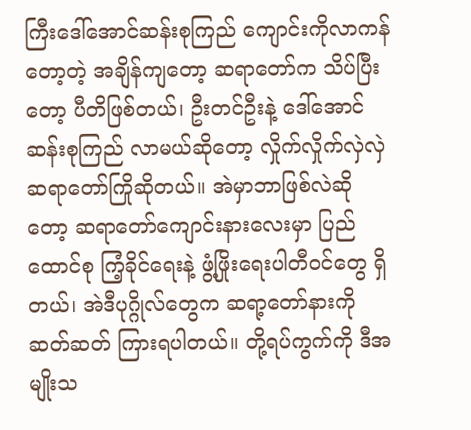ကြီးဒေါ်အောင်ဆန်းစုကြည် ကျောင်းကိုလာကန်တော့တဲ့ အချိန်ကျတော့ ဆရာတော်က သိပ်ပြီးတော့ ပီတိဖြစ်တယ်၊ ဦးတင်ဦးနဲ့ ဒေါ်အောင်ဆန်းစုကြည် လာမယ်ဆိုတော့ လှိုက်လှိုက်လှဲလှဲဆရာတော်ကြိုဆိုတယ်။ အဲမှာဘာဖြစ်လဲဆိုတော့ ဆရာတော်ကျောင်းနားလေးမှာ ပြည်ထောင်စု ကြံ့ခိုင်ရေးနဲ့ ဖွံ့ဖြိုးရေးပါတီဝင်တွေ ရှိတယ်၊ အဲဒီပုဂ္ဂိုလ်တွေက ဆရာ့တော်နားကို ဆတ်ဆတ် ကြားရပါတယ်။ တို့ရပ်ကွက်ကို ဒီအမျိုးသ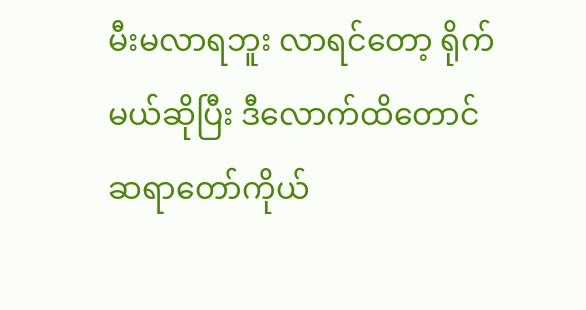မီးမလာရဘူး လာရင်တော့ ရိုက်မယ်ဆိုပြီး ဒီလောက်ထိတောင် ဆရာတော်ကိုယ်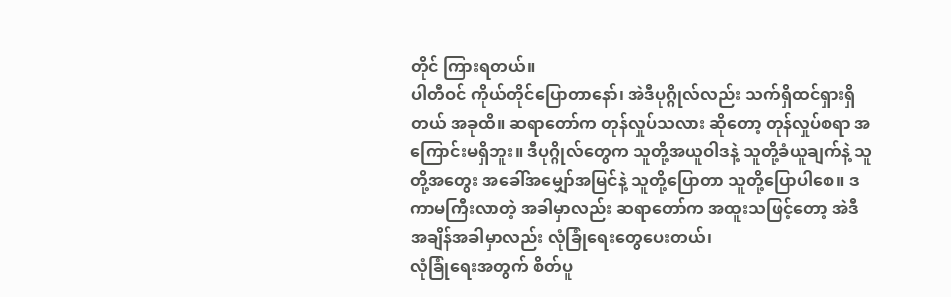တိုင် ကြားရတယ်။
ပါတီဝင် ကိုယ်တိုင်ပြောတာနော်၊ အဲဒီပုဂ္ဂိုလ်လည်း သက်ရှိထင်ရှားရှိတယ် အခုထိ။ ဆရာတော်က တုန်လှုပ်သလား ဆိုတော့ တုန်လှုပ်စရာ အကြောင်းမရှိဘူး။ ဒီပုဂ္ဂိုလ်တွေက သူတို့အယူဝါဒနဲ့ သူတို့ခံယူချက်နဲ့ သူတို့အတွေး အခေါ်အမျှော်အမြင်နဲ့ သူတို့ပြောတာ သူတို့ပြောပါစေ။ ဒကာမကြီးလာတဲ့ အခါမှာလည်း ဆရာတော်က အထူးသဖြင့်တော့ အဲဒီ အချိန်အခါမှာလည်း လုံခြုံရေးတွေပေးတယ်၊
လုံခြုံရေးအတွက် စိတ်ပူ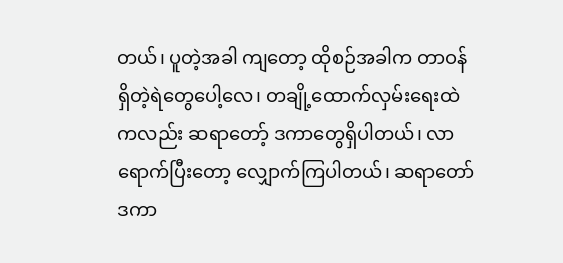တယ်၊ ပူတဲ့အခါ ကျတော့ ထိုစဉ်အခါက တာဝန်ရှိတဲ့ရဲတွေပေါ့လေ၊ တချို့ထောက်လှမ်းရေးထဲကလည်း ဆရာတော့် ဒကာတွေရှိပါတယ်၊ လာရောက်ပြီးတော့ လျှောက်ကြပါတယ်၊ ဆရာတော် ဒကာ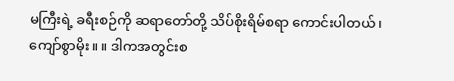မကြီးရဲ့ ခရီးစဉ်ကို ဆရာတော်တို့ သိပ်စိုးရိမ်စရာ ကောင်းပါတယ်၊
ကျော်စွာမိုး။ ။ ဒါကအတွင်းစ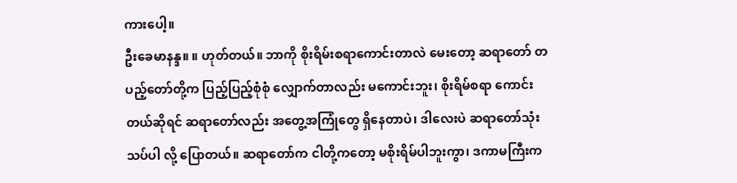ကားပေါ့။
ဦးခေမာနန္ဒ။ ။ ဟုတ်တယ်။ ဘာကို စိုးရိမ်းစရာကောင်းတာလဲ မေးတော့ ဆရာတော် တပည့်တော်တို့က ပြည့်ပြည့်စုံစုံ လျှောက်တာလည်း မကောင်းဘူး၊ စိုးရိမ်စရာ ကောင်းတယ်ဆိုရင် ဆရာတော်လည်း အတွေ့အကြုံတွေ ရှိနေတာပဲ၊ ဒါလေးပဲ ဆရာတော်သုံးသပ်ပါ လို့ ပြောတယ်။ ဆရာတော်က ငါတို့ကတော့ မစိုးရိမ်ပါဘူးကွာ၊ ဒကာမကြီးက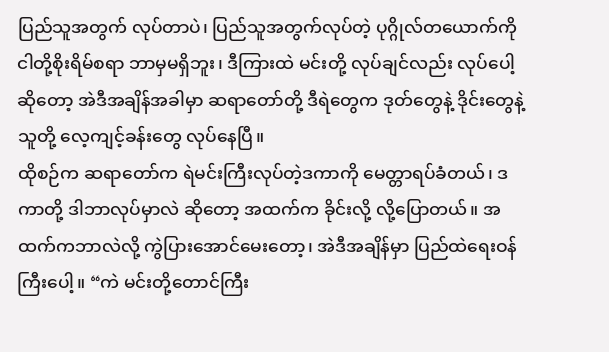ပြည်သူအတွက် လုပ်တာပဲ၊ ပြည်သူအတွက်လုပ်တဲ့ ပုဂ္ဂိုလ်တယောက်ကို ငါတို့စိုးရိမ်စရာ ဘာမှမရှိဘူး၊ ဒီကြားထဲ မင်းတို့ လုပ်ချင်လည်း လုပ်ပေါ့ဆိုတော့ အဲဒီအချိန်အခါမှာ ဆရာတော်တို့ ဒီရဲတွေက ဒုတ်တွေနဲ့ ဒိုင်းတွေနဲ့ သူတို့ လေ့ကျင့်ခန်းတွေ လုပ်နေပြီ။
ထိုစဉ်က ဆရာတော်က ရဲမင်းကြီးလုပ်တဲ့ဒကာကို မေတ္တာရပ်ခံတယ်၊ ဒကာတို့ ဒါဘာလုပ်မှာလဲ ဆိုတော့ အထက်က ခိုင်းလို့ လို့ပြောတယ်။ အထက်ကဘာလဲလို့ ကွဲပြားအောင်မေးတော့၊ အဲဒီအချိန်မှာ ပြည်ထဲရေးဝန်ကြီးပေါ့။ “ကဲ မင်းတို့တောင်ကြီး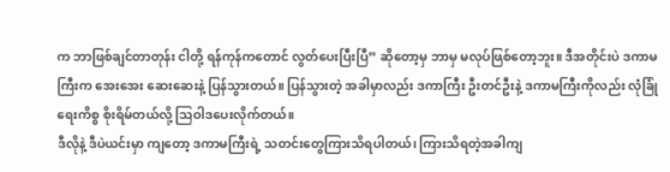က ဘာဖြစ်ချင်တာတုန်း ငါတို့ ရန်ကုန်ကတောင် လွတ်ပေးပြီးပြီ” ဆိုတော့မှ ဘာမှ မလုပ်ဖြစ်တော့ဘူး။ ဒီအတိုင်းပဲ ဒကာမကြီးက အေးအေး ဆေးဆေးနဲ့ ပြန်သွားတယ်။ ပြန်သွားတဲ့ အခါမှာလည်း ဒကာကြီး ဦးတင်ဦးနဲ့ ဒကာမကြီးကိုလည်း လုံခြုံရေးကိစ္စ စိုးရိမ်တယ်လို့ သြဝါဒပေးလိုက်တယ်။
ဒီလိုနဲ့ ဒီပဲယင်းမှာ ကျတော့ ဒကာမကြီးရဲ့ သတင်းတွေကြားသိရပါတယ်၊ ကြားသိရတဲ့အခါကျ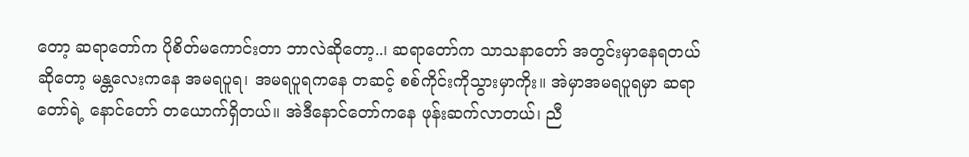တော့ ဆရာတော်က ပိုစိတ်မကောင်းတာ ဘာလဲဆိုတော့..၊ ဆရာတော်က သာသနာတော် အတွင်းမှာနေရတယ်ဆိုတော့ မန္တလေးကနေ အမရပူရ၊ အမရပူရကနေ တဆင့် စစ်ကိုင်းကိုသွားမှာကိုး။ အဲမှာအမရပူရမှာ ဆရာတော်ရဲ့ နောင်တော် တယောက်ရှိတယ်။ အဲဒီနောင်တော်ကနေ ဖုန်းဆက်လာတယ်၊ ညီ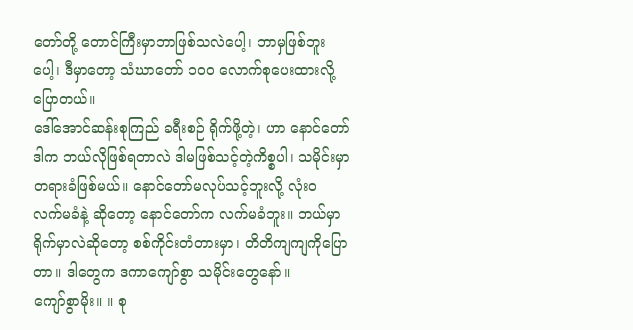တော်တို့ တောင်ကြီးမှာဘာဖြစ်သလဲပေါ့၊ ဘာမှဖြစ်ဘူးပေါ့၊ ဒီမှာတော့ သံဃာတော် ၁၀၀ လောက်စုပေးထားလို့ ပြောတယ်။
ဒေါ်အောင်ဆန်းစုကြည် ခရီးစဉ် ရိုက်ဖို့တဲ့၊ ဟာ နောင်တော် ဒါက ဘယ်လိုဖြစ်ရတာလဲ ဒါမဖြစ်သင့်တဲ့ကိစ္စပါ၊ သမိုင်းမှာ တရားခံဖြစ်မယ်။ နောင်တော်မလုပ်သင့်ဘူးလို့ လုံးဝ လက်မခံနဲ့ ဆိုတော့ နောင်တော်က လက်မခံဘူး။ ဘယ်မှာရိုက်မှာလဲဆိုတော့ စစ်ကိုင်းတံတားမှာ၊ တိတိကျကျကိုပြောတာ။ ဒါတွေက ဒကာကျော်စွာ သမိုင်းတွေနော်။
ကျော်စွာမိုး။ ။ စု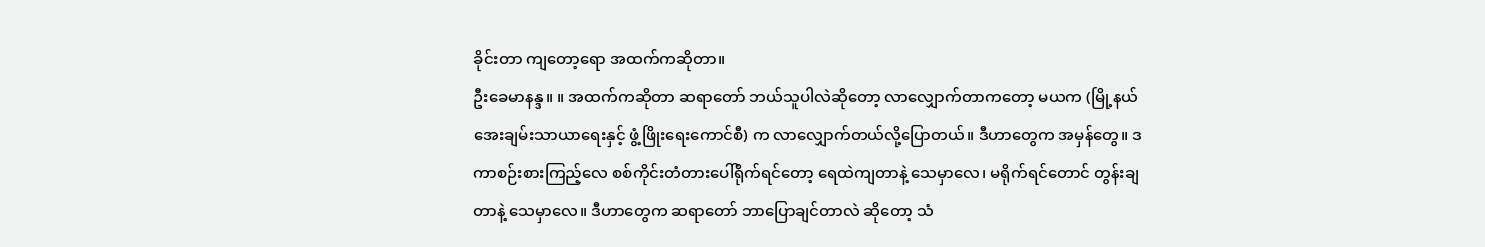ခိုင်းတာ ကျတော့ရော အထက်ကဆိုတာ။
ဦးခေမာနန္ဒ။ ။ အထက်ကဆိုတာ ဆရာတော် ဘယ်သူပါလဲဆိုတော့ လာလျှောက်တာကတော့ မယက (မြို့နယ် အေးချမ်းသာယာရေးနှင့် ဖွံ့ဖြိုးရေးကောင်စီ) က လာလျှောက်တယ်လို့ပြောတယ်။ ဒီဟာတွေက အမှန်တွေ။ ဒကာစဉ်းစားကြည့်လေ စစ်ကိုင်းတံတားပေါ်ရိုက်ရင်တော့ ရေထဲကျတာနဲ့ သေမှာလေ၊ မရိုက်ရင်တောင် တွန်းချတာနဲ့ သေမှာလေ။ ဒီဟာတွေက ဆရာတော် ဘာပြောချင်တာလဲ ဆိုတော့ သံ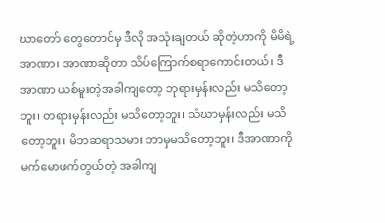ဃာတော် တွေတောင်မှ ဒီလို အသုံးချတယ် ဆိုတဲ့ဟာကို မိမိရဲ့အာဏာ၊ အာဏာဆိုတာ သိပ်ကြောက်စရာကောင်းတယ်၊ ဒီအာဏာ ယစ်မူးတဲ့အခါကျတော့ ဘုရားမှန်းလည်း မသိတော့ဘူး၊ တရားမှန်းလည်း မသိတော့ဘူး၊ သံဃာမှန်းလည်း မသိတော့ဘူး၊ မိဘဆရာသမား ဘာမှမသိတော့ဘူး၊ ဒီအာဏာကို မက်မောဖက်တွယ်တဲ့ အခါကျ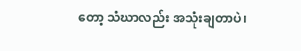တော့ သံဃာလည်း အသုံးချတာပဲ၊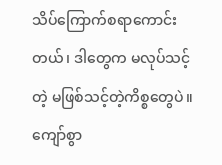သိပ်ကြောက်စရာကောင်းတယ်၊ ဒါတွေက မလုပ်သင့်တဲ့ မဖြစ်သင့်တဲ့ကိစ္စတွေပဲ။
ကျော်စွာ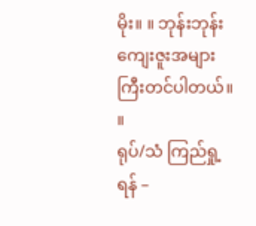မိုး။ ။ ဘုန်းဘုန်း ကျေးဇူးအများကြီးတင်ပါတယ်။ ။
ရုပ်/သံ ကြည်ရှု့ရန် –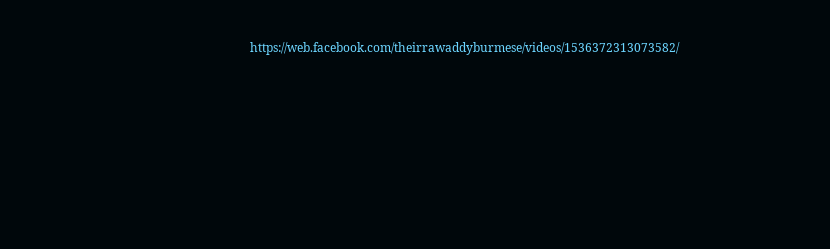https://web.facebook.com/theirrawaddyburmese/videos/1536372313073582/